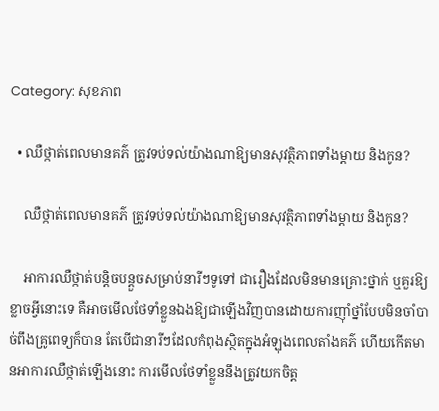Category: សុខភាព

  • ឈឺថ្កាត់ពេលមានគភ៌ ត្រូវទប់ទល់យ៉ាងណាឱ្យមានសុវត្ថិភាពទាំងម្ដាយ និងកូន?

    ឈឺថ្កាត់ពេលមានគភ៌ ត្រូវទប់ទល់យ៉ាងណាឱ្យមានសុវត្ថិភាពទាំងម្ដាយ និងកូន?

    អាការឈឺថ្កាត់បន្តិចបន្តួចសម្រាប់នារីៗទូទៅ ជារឿងដែលមិនមានគ្រោះថ្នាក់ ឬគួរឱ្យខ្លាចអ្វីនោះទេ គឺអាចមើលថែទាំខ្លួនឯងឱ្យជាឡើងវិញបានដោយការញ៉ាំថ្នាំបែបមិនចាំបាច់ពឹងគ្រូពេទ្យក៏បាន តែបើជានារីៗដែលកំពុងស្ថិតក្នុងអំឡុងពេលតាំងគភ៌ ហើយកើតមានអាការឈឺថ្កាត់ឡើងនោះ ការមើលថែទាំខ្លួននឹងត្រូវយកចិត្ត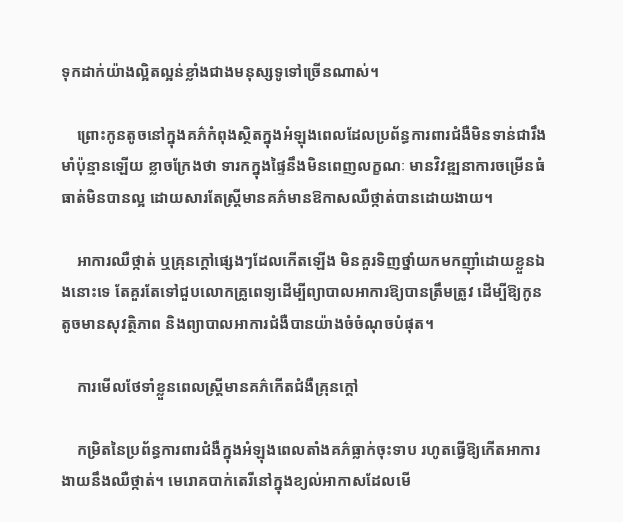ទុកដាក់យ៉ាងល្អិតល្អន់ខ្លាំងជាងមនុស្សទូទៅច្រើនណាស់។

    ព្រោះកូនតូចនៅក្នុងគភ៌កំពុងស្ថិតក្នុងអំឡុងពេលដែលប្រព័ន្ធការពារជំងឺមិនទាន់ជារឹងមាំប៉ុន្មានឡើយ ខ្លាចក្រែងថា ទារកក្នុងផ្ទៃនឹងមិនពេញលក្ខណៈ មានវិវឌ្ឍនាការចម្រើនធំធាត់មិនបានល្អ ដោយសារតែស្រ្តីមានគភ៌មានឱកាសឈឺថ្កាត់បានដោយងាយ។

    អាការឈឺថ្កាត់ ឬគ្រុនក្ដៅផ្សេងៗដែលកើតឡើង មិនគួរទិញថ្នាំយកមកញ៉ាំដោយខ្លួនឯងនោះទេ តែគួរតែទៅជួបលោកគ្រូពេទ្យដើម្បីព្យាបាលអាការឱ្យបានត្រឹមត្រូវ ដើម្បីឱ្យកូនតូចមានសុវត្ថិភាព និងព្យាបាលអាការជំងឺបានយ៉ាងចំចំណុចបំផុត។

    ការមើលថែទាំខ្លួនពេលស្រ្តីមានគភ៌កើតជំងឺគ្រុនក្ដៅ

    កម្រិតនៃប្រព័ន្ធការពារជំងឺក្នុងអំឡុងពេលតាំងគភ៌ធ្លាក់ចុះទាប រហូតធ្វើឱ្យកើតអាការងាយនឹងឈឺថ្កាត់។ មេរោគបាក់តេរីនៅក្នុងខ្យល់អាកាសដែលមើ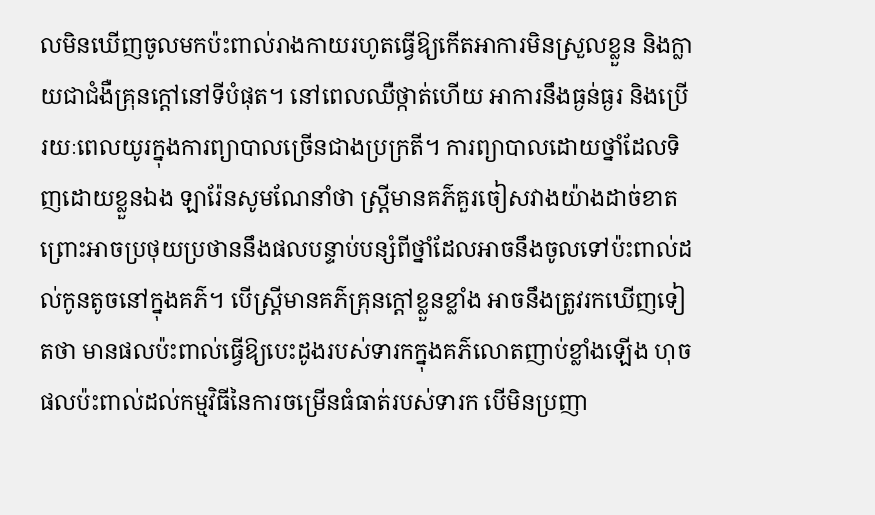លមិនឃើញចូលមកប៉ះពាល់រាងកាយរហូតធ្វើឱ្យកើតអាការមិនស្រួលខ្លួន និងក្លាយជាជំងឺគ្រុនក្ដៅនៅទីបំផុត។ នៅពេលឈឺថ្កាត់ហើយ អាការនឹងធ្ងន់ធ្ងរ និងប្រើរយៈពេលយូរក្នុងការព្យាបាលច្រើនជាងប្រក្រតី។ ការព្យាបាលដោយថ្នាំដែលទិញដោយខ្លួនឯង ឡារ៉ែនសូមណែនាំថា ស្រ្តីមានគភ៌គួរចៀសវាងយ៉ាងដាច់ខាត ព្រោះអាចប្រថុយប្រថាននឹងផលបន្ទាប់បន្សំពីថ្នាំដែលអាចនឹងចូលទៅប៉ះពាល់ដល់កូនតូចនៅក្នុងគភ៌។ បើស្រ្តីមានគភ៌គ្រុនក្ដៅខ្លួនខ្លាំង អាចនឹងត្រូវរកឃើញទៀតថា មានផលប៉ះពាល់ធ្វើឱ្យបេះដូងរបស់ទារកក្នុងគភ៌លោតញាប់ខ្លាំងឡើង ហុចផលប៉ះពាល់ដល់កម្មវិធីនៃការចម្រើនធំធាត់របស់ទារក បើមិនប្រញា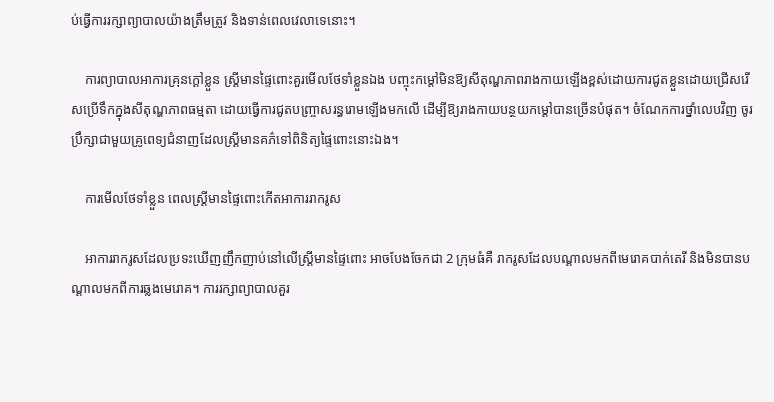ប់ធ្វើការរក្សាព្យាបាលយ៉ាងត្រឹមត្រូវ និងទាន់ពេលវេលាទេនោះ។

    ការព្យាបាលអាការគ្រុនក្ដៅខ្លួន ស្រ្តីមានផ្ទៃពោះគួរមើលថែទាំខ្លួនឯង បញ្ចុះកម្ដៅមិនឱ្យសីតុណ្ហភាពរាងកាយឡើងខ្ពស់ដោយការជូតខ្លួនដោយជ្រើសរើសប្រើទឹកក្នុងសីតុណ្ហភាពធម្មតា ដោយធ្វើការជូតបញ្រ្ចាសរន្ធរោមឡើងមកលើ ដើម្បីឱ្យរាងកាយបន្ថយកម្ដៅបានច្រើនបំផុត។ ចំណែកការថ្នាំលេបវិញ ចូរប្រឹក្សាជាមួយគ្រូពេទ្យជំនាញដែលស្រ្តីមានគភ៌ទៅពិនិត្យផ្ទៃពោះនោះឯង។

    ការមើលថែទាំខ្លួន ពេលស្រ្តីមានផ្ទៃពោះកើតអាការរាករូស

    អាការរាករូសដែលប្រទះឃើញញឹកញាប់នៅលើស្រ្តីមានផ្ទៃពោះ អាចបែងចែកជា 2 ក្រុមធំគឺ រាករូសដែលបណ្ដាលមកពីមេរោគបាក់តេរី និងមិនបានបណ្ដាលមកពីការឆ្លងមេរោគ។ ការរក្សាព្យាបាលគួរ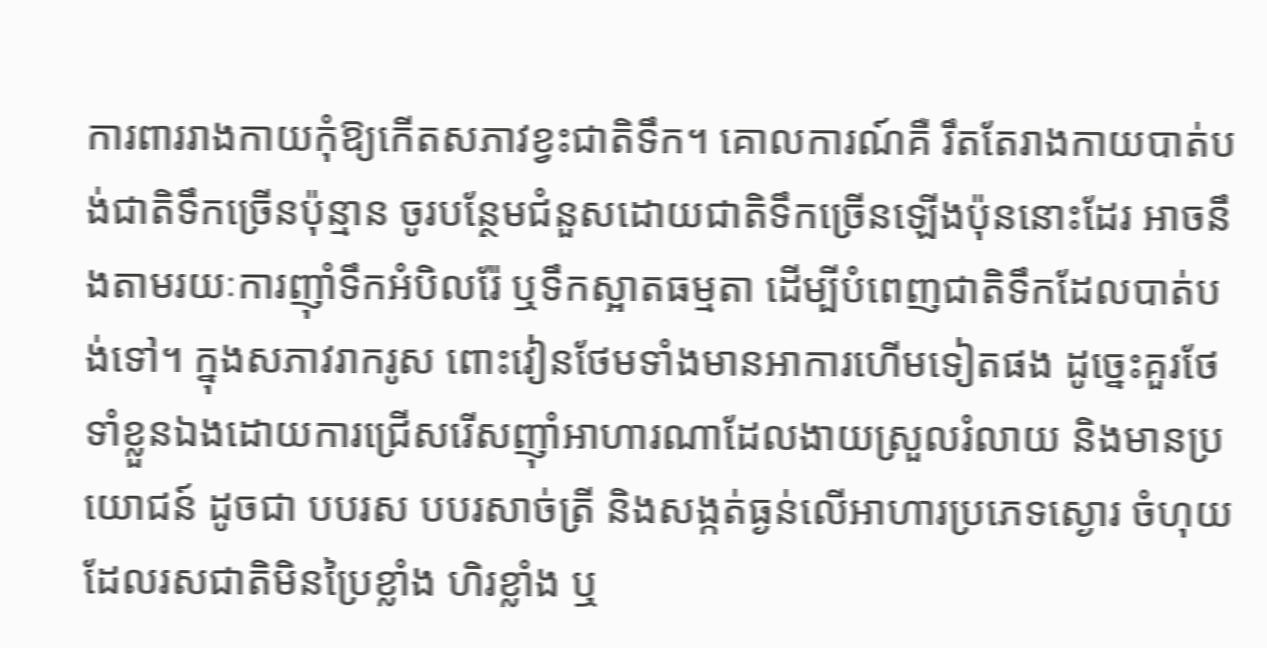ការពាររាងកាយកុំឱ្យកើតសភាវខ្វះជាតិទឹក។ គោលការណ៍គឺ រឹតតែរាងកាយបាត់បង់ជាតិទឹកច្រើនប៉ុន្មាន ចូរបន្ថែមជំនួសដោយជាតិទឹកច្រើនឡើងប៉ុននោះដែរ អាចនឹងតាមរយៈការញ៉ាំទឹកអំបិលរ៉ែ ឬទឹកស្អាតធម្មតា ដើម្បីបំពេញជាតិទឹកដែលបាត់បង់ទៅ។ ក្នុងសភាវរាករូស ពោះវៀនថែមទាំងមានអាការហើមទៀតផង ដូច្នេះគួរថែទាំខ្លួនឯងដោយការជ្រើសរើសញ៉ាំអាហារណាដែលងាយស្រួលរំលាយ និងមានប្រយោជន៍ ដូចជា បបរស បបរសាច់ត្រី និងសង្កត់ធ្ងន់លើអាហារប្រភេទស្ងោរ ចំហុយដែលរសជាតិមិនប្រៃខ្លាំង ហិរខ្លាំង ឬ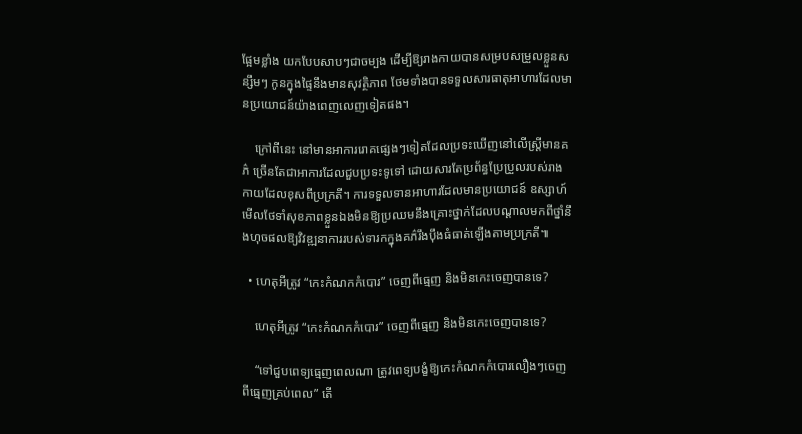ផ្អែមខ្លាំង យកបែបសាបៗជាចម្បង ដើម្បីឱ្យរាងកាយបានសម្របសម្រួលខ្លួនសន្សឹមៗ កូនក្នុងផ្ទៃនឹងមានសុវត្ថិភាព ថែមទាំងបានទទួលសារធាតុអាហារដែលមានប្រយោជន៍យ៉ាងពេញលេញទៀតផង។

    ក្រៅពីនេះ នៅមានអាការរោគផ្សេងៗទៀតដែលប្រទះឃើញនៅលើស្រ្តីមានគភ៌ ច្រើនតែជាអាការដែលជួបប្រទះទូទៅ ដោយសារតែប្រព័ន្ធប្រែប្រួលរបស់រាងកាយដែលខុសពីប្រក្រតី។ ការទទួលទានអាហារដែលមានប្រយោជន៍ ឧស្សាហ៍មើលថែទាំសុខភាពខ្លួនឯងមិនឱ្យប្រឈមនឹងគ្រោះថ្នាក់ដែលបណ្ដាលមកពីថ្នាំនឹងហុចផលឱ្យវិវឌ្ឍនាការរបស់ទារកក្នុងគភ៌រឹងប៉ឹងធំធាត់ឡើងតាមប្រក្រតី៕

  • ហេតុអីត្រូវ “កេះកំណកកំបោរ” ចេញពីធ្មេញ និងមិនកេះចេញបានទេ?

    ហេតុអីត្រូវ “កេះកំណកកំបោរ” ចេញពីធ្មេញ និងមិនកេះចេញបានទេ?

    “ទៅជួបពេទ្យធ្មេញពេលណា ត្រូវពេទ្យបង្ខំឱ្យកេះកំណកកំបោរលឿងៗចេញពីធ្មេញគ្រប់ពេល” តើ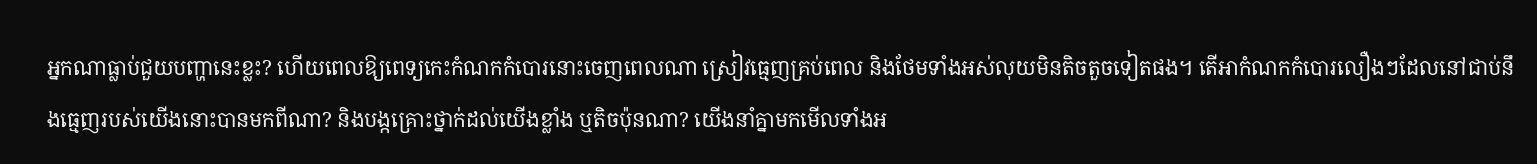អ្នកណាធ្លាប់ជួយបញ្ហានេះខ្លះ? ហើយពេលឱ្យពេទ្យកេះកំណកកំបោរនោះចេញពេលណា ស្រៀវធ្មេញគ្រប់ពេល និងថែមទាំងអស់លុយមិនតិចតួចទៀតផង។ តើអាកំណកកំបោរលឿងៗដែលនៅជាប់នឹងធ្មេញរបស់យើងនោះបានមកពីណា? និងបង្កគ្រោះថ្នាក់ដល់យើងខ្លាំង ឬតិចប៉ុនណា? យើងនាំគ្នាមកមើលទាំងអ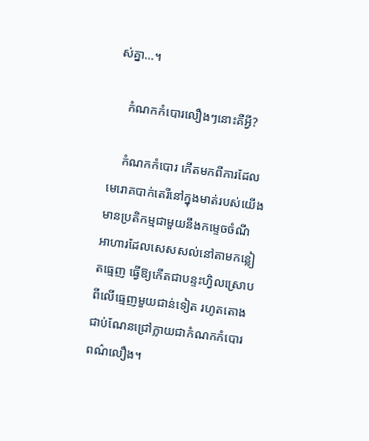ស់គ្នា…។

    កំណកកំបោរលឿងៗនោះគឺអ្វី?

    កំណកកំបោរ កើតមកពីការដែលមេរោគបាក់តេរីនៅក្នុងមាត់របស់យើងមានប្រតិកម្មជាមួយនឹងកម្ទេចចំណីអាហារដែលសេសសល់នៅតាមកន្លៀតធ្មេញ ធ្វើឱ្យកើតជាបន្ទះហ្វិលស្រោបពីលើធ្មេញមួយជាន់ទៀត រហូតតោងជាប់ណែនជ្រៅក្លាយជាកំណកកំបោរពណ៌លឿង។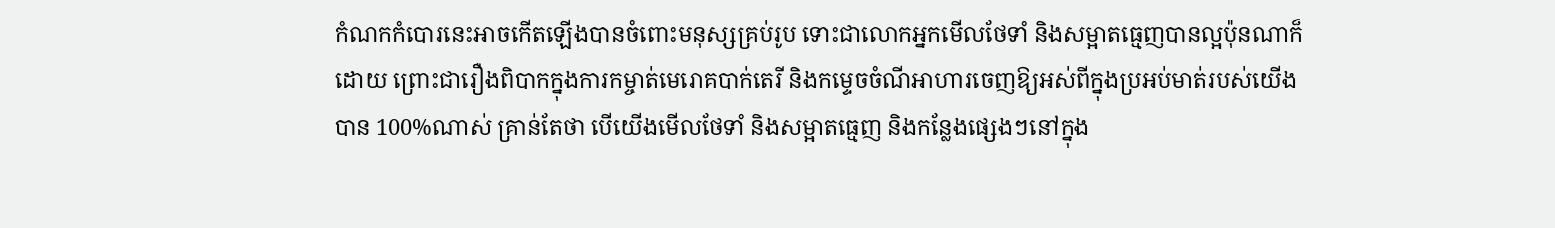កំណកកំបោរនេះអាចកើតឡើងបានចំពោះមនុស្សគ្រប់រូប ទោះជាលោកអ្នកមើលថែទាំ និងសម្អាតធ្មេញបានល្អប៉ុនណាក៏ដោយ ព្រោះជារឿងពិបាកក្នុងការកម្ចាត់មេរោគបាក់តេរី និងកម្ទេចចំណីអាហារចេញឱ្យអស់ពីក្នុងប្រអប់មាត់របស់យើងបាន 100%ណាស់ គ្រាន់តែថា បើយើងមើលថែទាំ និងសម្អាតធ្មេញ និងកន្លែងផ្សេងៗនៅក្នុង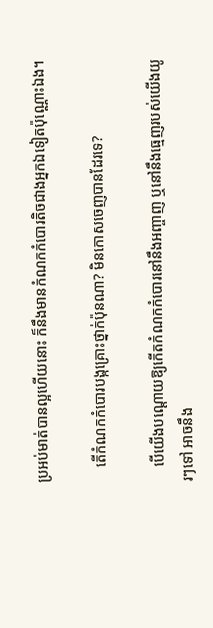ប្រអប់មាត់បានល្អហើយនោះ ក៏នឹងមានកំណកកំបោរតិចជាងអ្នកឯទៀតប៉ុណ្ណោះឯង។

    តើកំណកកំបោរបង្កគ្រោះថ្នាក់ប៉ុនណា? មិនកោសចេញបានដែរទេ?

    បើយើងបណ្ដោយឱ្យកើតកំណកកំបោរនៅនឹងអញ្ចាញ ឬនៅនឹងធ្មេញរបស់យើងយូរៗទៅ អាចនឹង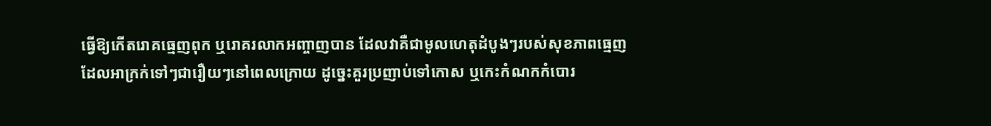ធ្វើឱ្យកើតរោគធ្មេញពុក ឬរោគរលាកអញ្ចាញបាន ដែលវាគឺជាមូលហេតុដំបូងៗរបស់សុខភាពធ្មេញដែលអាក្រក់ទៅៗជារឿយៗនៅពេលក្រោយ ដូច្នេះគួរប្រញាប់ទៅកោស ឬកេះកំណកកំបោរ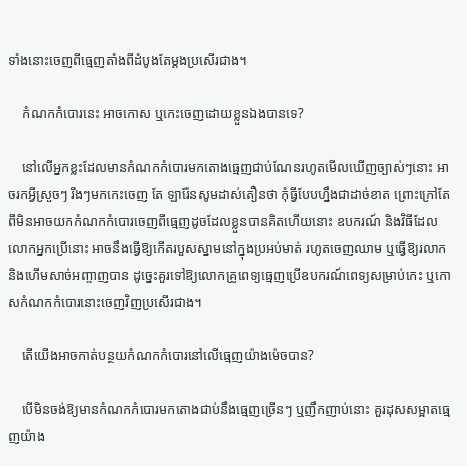ទាំងនោះចេញពីធ្មេញតាំងពីដំបូងតែម្ដងប្រសើរជាង។

    កំណកកំបោរនេះ អាចកោស ឬកេះចេញដោយខ្លួនឯងបានទេ?

    នៅលើអ្នកខ្លះដែលមានកំណកកំបោរមកតោងធ្មេញជាប់ណែនរហូតមើលឃើញច្បាស់ៗនោះ អាចរកអ្វីស្រួចៗ រឹងៗមកកេះចេញ តែ ឡារ៉ែនសូមដាស់តឿនថា កុំធ្វីបែបហ្នឹងជាដាច់ខាត ព្រោះក្រៅតែពីមិនអាចយកកំណកកំបោរចេញពីធ្មេញដូចដែលខ្លួនបានគិតហើយនោះ ឧបករណ៍ និងវិធីដែលលោកអ្នកប្រើនោះ អាចនឹងធ្វើឱ្យកើតរបួសស្នាមនៅក្នុងប្រអប់មាត់ រហូតចេញឈាម ឬធ្វើឱ្យរលាក និងហើមសាច់អញ្ចាញបាន ដូច្នេះគួរទៅឱ្យលោកគ្រូពេទ្យធ្មេញប្រើឧបករណ៍ពេទ្យសម្រាប់កេះ ឬកោសកំណកកំបោរនោះចេញវិញប្រសើរជាង។

    តើយើងអាចកាត់បន្ថយកំណកកំបោរនៅលើធ្មេញយ៉ាងម៉េចបាន?

    បើមិនចង់ឱ្យមានកំណកកំបោរមកតោងជាប់នឹងធ្មេញច្រើនៗ ឬញឹកញាប់នោះ គួរដុសសម្អាតធ្មេញយ៉ាង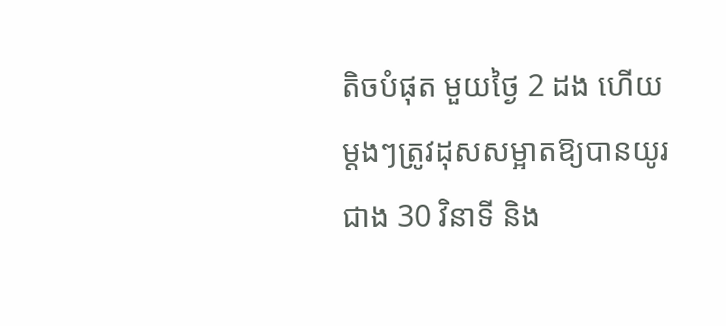តិចបំផុត មួយថ្ងៃ 2 ដង ហើយម្ដងៗត្រូវដុសសម្អាតឱ្យបានយូរជាង 30 វិនាទី និង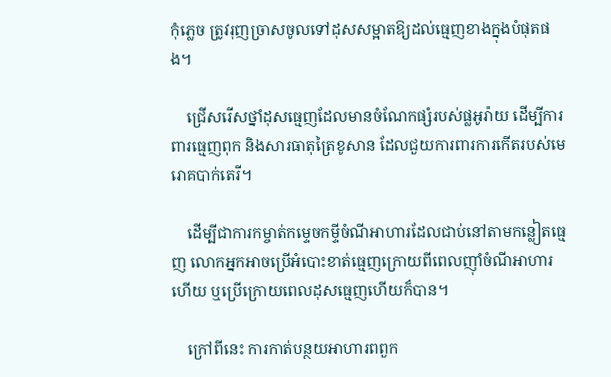កុំភ្លេច ត្រូវរុញច្រាសចូលទៅដុសសម្អាតឱ្យដល់ធ្មេញខាងក្នុងបំផុតផង។

    ជ្រើសរើសថ្នាំដុសធ្មេញដែលមានចំណែកផ្សំរបស់ផ្លអូរ៉ាយ ដើម្បីការពារធ្មេញពុក និងសារធាតុត្រៃខូសាន ដែលជួយការពារការកើតរបស់មេរោគបាក់តេរី។

    ដើម្បីជាការកម្ចាត់កម្ទេចកម្ទីចំណីអាហារដែលជាប់នៅតាមកន្លៀតធ្មេញ លោកអ្នកអាចប្រើអំបោះខាត់ធ្មេញក្រោយពីពេលញ៉ាំចំណីអាហារហើយ ឬប្រើក្រោយពេលដុសធ្មេញហើយក៏បាន។

    ក្រៅពីនេះ ការកាត់បន្ថយអាហារពពួក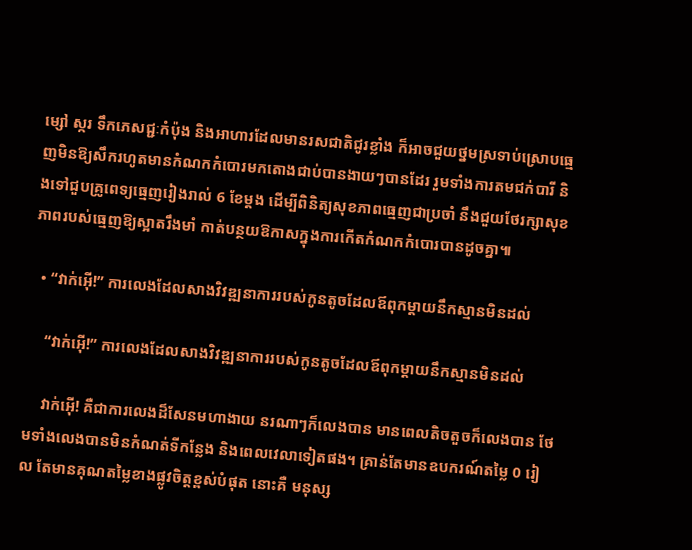ម្សៅ ស្ករ ទឹកភេសជ្ជៈកំប៉ុង និងអាហារដែលមានរសជាតិជូរខ្លាំង ក៏អាចជួយថ្នមស្រទាប់ស្រោបធ្មេញមិនឱ្យសឹករហូតមានកំណកកំបោរមកតោងជាប់បានងាយៗបានដែរ រួមទាំងការតមជក់បារី និងទៅជួបគ្រូពេទ្យធ្មេញរៀងរាល់ 6 ខែម្ដង ដើម្បីពិនិត្យសុខភាពធ្មេញជាប្រចាំ នឹងជួយថែរក្សាសុខភាពរបស់ធ្មេញឱ្យស្អាតរឹងមាំ កាត់បន្ថយឱកាសក្នុងការកើតកំណកកំបោរបានដូចគ្នា៕

  • “វាក់អ៊ើ!” ការលេងដែលសាងវិវឌ្ឍនាការរបស់កូនតូចដែលឪពុកម្ដាយនឹកស្មានមិនដល់

    “វាក់អ៊ើ!” ការលេងដែលសាងវិវឌ្ឍនាការរបស់កូនតូចដែលឪពុកម្ដាយនឹកស្មានមិនដល់

    វាក់អ៊ើ! គឺជាការលេងដ៏សែនមហាងាយ នរណាៗក៏លេងបាន មានពេលតិចតួចក៏លេងបាន ថែមទាំងលេងបានមិនកំណត់ទីកន្លែង និងពេលវេលាទៀតផង។ គ្រាន់តែមានឧបករណ៍តម្លៃ 0 រៀល តែមានគុណតម្លៃខាងផ្លូវចិត្តខ្ពស់បំផុត នោះគឺ មនុស្ស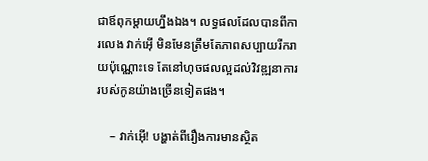ជាឪពុកម្ដាយហ្នឹងឯង។ លទ្ធផលដែលបានពីការលេង វាក់អ៊ើ មិនមែនត្រឹមតែភាពសប្បាយរីករាយប៉ុណ្ណោះទេ តែនៅហុចផលល្អដល់វិវឌ្ឍនាការរបស់កូនយ៉ាងច្រើនទៀតផង។

    – វាក់អ៊ើ! បង្ហាត់ពីរឿងការមានស្ថិត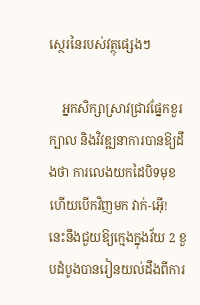ស្ថេរនៃរបស់វត្ថុផ្សេងៗ

    អ្នកសិក្សាស្រាវជ្រាវផ្នែកខួរក្បាល និងវិវឌ្ឍនាការបានឱ្យដឹងថា ការលេងយកដៃបិទមុខ ហើយបើកវិញមក វាក់-អ៊ើ! នេះនឹងជួយឱ្យក្មេងក្នុងវ័យ 2 ខួបដំបូងបានរៀនយល់ដឹងពីការ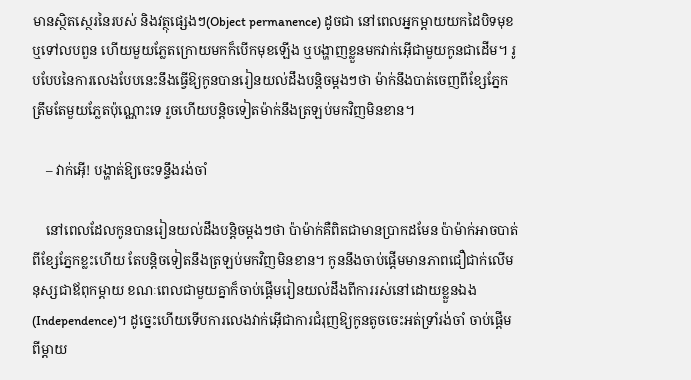មានស្ថិតស្ថេរនៃរបស់ និងវត្ថុផ្សេងៗ(Object permanence) ដូចជា នៅពេលអ្នកម្ដាយយកដៃបិទមុខ ឬទៅលបពួន ហើយមួយភ្លែតក្រោយមកក៏បើកមុខឡើង ឬបង្ហាញខ្លួនមកវាក់អ៊ើជាមួយកូនជាដើម។ រូបបែបនៃការលេងបែបនេះនឹងធ្វើឱ្យកូនបានរៀនយល់ដឹងបន្តិចម្ដងៗថា ម៉ាក់នឹងបាត់ចេញពីខ្សែភ្នែកត្រឹមតែមួយភ្លែតប៉ុណ្ណោះទេ រួចហើយបន្តិចទៀតម៉ាក់នឹងត្រឡប់មកវិញមិនខាន។

    – វាក់អ៊ើ! បង្ហាត់ឱ្យចេះទន្ទឹងរង់ចាំ

    នៅពេលដែលកូនបានរៀនយល់ដឹងបន្តិចម្ដងៗថា ប៉ាម៉ាក់គឺពិតជាមានប្រាកដមែន ប៉ាម៉ាក់អាចបាត់ពីខ្សែភ្នែកខ្លះហើយ តែបន្តិចទៀតនឹងត្រឡប់មកវិញមិនខាន។ កូននឹងចាប់ផ្ដើមមានភាពជឿជាក់លើមនុស្សជាឪពុកម្ដាយ ខណៈពេលជាមួយគ្នាក៏ចាប់ផ្ដើមរៀនយល់ដឹងពីការរស់នៅដោយខ្លួនឯង(Independence)។ ដូច្នេះហើយទើបការលេងវាក់អ៊ើជាការជំរុញឱ្យកូនតូចចេះអត់ទ្រាំរង់ចាំ ចាប់ផ្ដើមពីម្ដាយ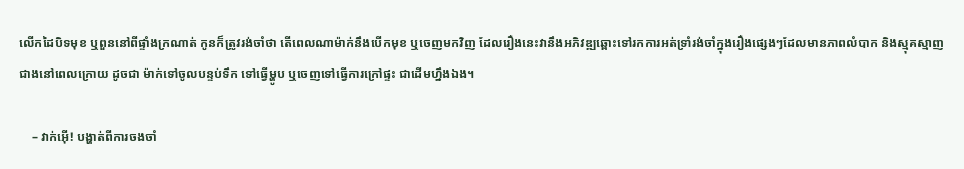លើកដៃបិទមុខ ឬពួននៅពីផ្ទាំងក្រណាត់ កូនក៏ត្រូវរង់ចាំថា តើពេលណាម៉ាក់នឹងបើកមុខ ឬចេញមកវិញ ដែលរឿងនេះវានឹងអភិវឌ្ឍឆ្ពោះទៅរកការអត់ទ្រាំរង់ចាំក្នុងរឿងផ្សេងៗដែលមានភាពលំបាក និងស្មុគស្មាញជាងនៅពេលក្រោយ ដូចជា ម៉ាក់ទៅចូលបន្ទប់ទឹក ទៅធ្វើម្ហូប ឬចេញទៅធ្វើការក្រៅផ្ទះ ជាដើមហ្នឹងឯង។

    – វាក់អ៊ើ! បង្ហាត់ពីការចងចាំ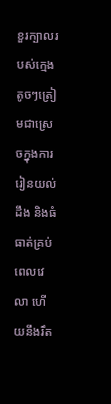ខួរក្បាលរបស់ក្មេងតូចៗត្រៀមជាស្រេចក្នុងការរៀនយល់ដឹង និងធំធាត់គ្រប់ពេលវេលា ហើយនឹងរឹត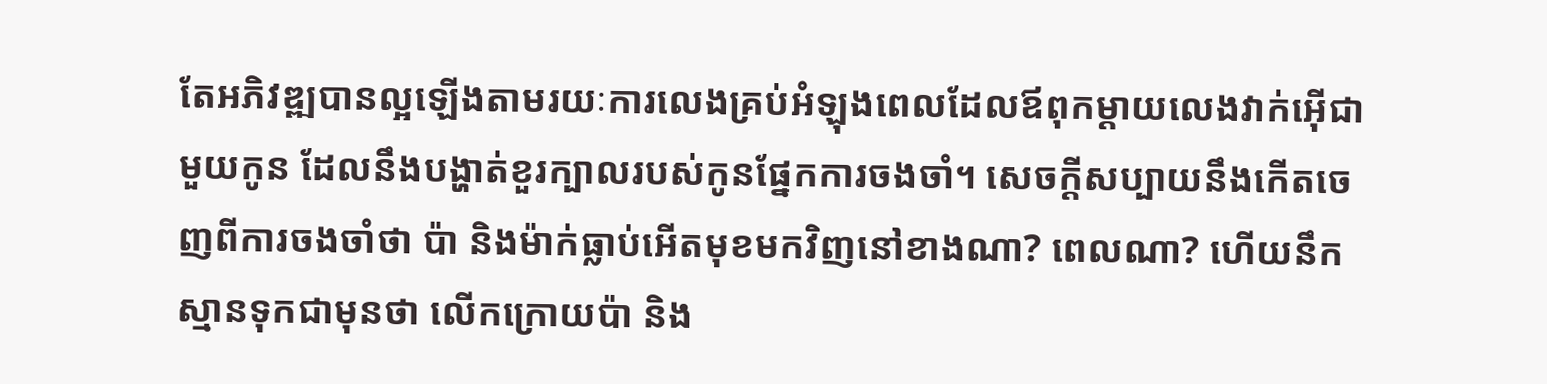តែអភិវឌ្ឍបានល្អឡើងតាមរយៈការលេងគ្រប់អំឡុងពេលដែលឪពុកម្ដាយលេងវាក់អ៊ើជាមួយកូន ដែលនឹងបង្ហាត់ខួរក្បាលរបស់កូនផ្នែកការចងចាំ។ សេចក្ដីសប្បាយនឹងកើតចេញពីការចងចាំថា ប៉ា និងម៉ាក់ធ្លាប់អើតមុខមកវិញនៅខាងណា? ពេលណា? ហើយនឹកស្មានទុកជាមុនថា លើកក្រោយប៉ា និង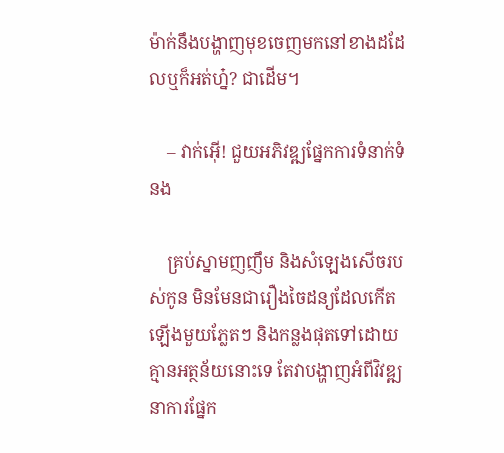ម៉ាក់នឹងបង្ហាញមុខចេញមកនៅខាងដដែលឬក៏អត់ហ្ន៎? ជាដើម។

    – វាក់អ៊ើ! ជួយអភិវឌ្ឍផ្នែកការទំនាក់ទំនង

    គ្រប់ស្នាមញញឹម និងសំឡេងសើចរបស់កូន មិនមែនជារឿងចៃដន្យដែលកើតឡើងមួយភ្លែតៗ និងកន្លងផុតទៅដោយគ្មានអត្ថន័យនោះទេ តែវាបង្ហាញអំពីវិវឌ្ឍនាការផ្នែក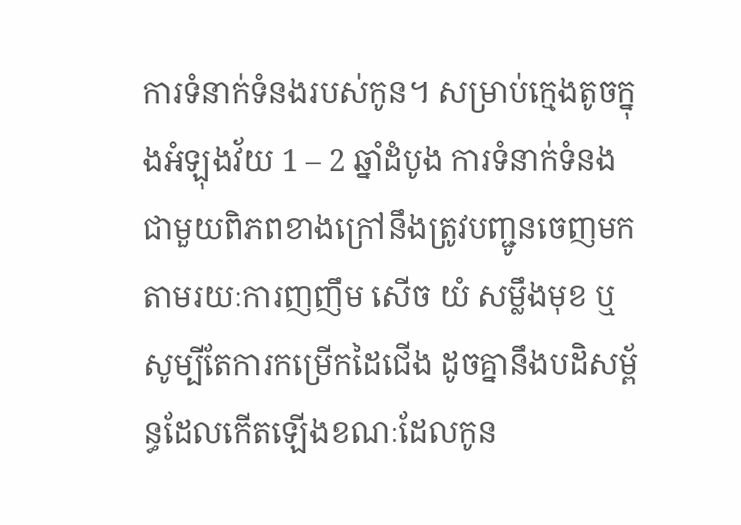ការទំនាក់ទំនងរបស់កូន។ សម្រាប់ក្មេងតូចក្នុងអំឡុងវ័យ 1 – 2 ឆ្នាំដំបូង ការទំនាក់ទំនងជាមួយពិភពខាងក្រៅនឹងត្រូវបញ្ជូនចេញមកតាមរយៈការញញឹម សើច យំ សម្លឹងមុខ ឬសូម្បីតែការកម្រើកដៃជើង ដូចគ្នានឹងបដិសម្ព័ន្ធដែលកើតឡើងខណៈដែលកូន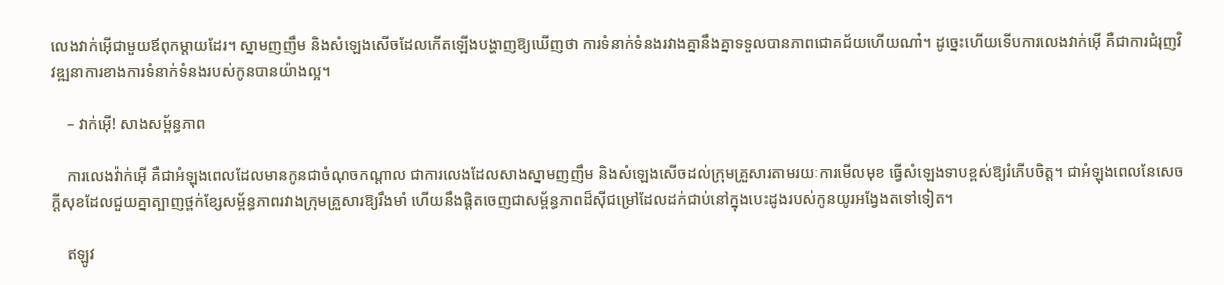លេងវាក់អ៊ើជាមួយឪពុកម្ដាយដែរ។ ស្នាមញញឹម និងសំឡេងសើចដែលកើតឡើងបង្ហាញឱ្យឃើញថា ការទំនាក់ទំនងរវាងគ្នានឹងគ្នាទទួលបានភាពជោគជ័យហើយណា៎។ ដូច្នេះហើយទើបការលេងវាក់អ៊ើ គឺជាការជំរុញវិវឌ្ឍនាការខាងការទំនាក់ទំនងរបស់កូនបានយ៉ាងល្អ។

    – វាក់អ៊ើ! សាងសម្ព័ន្ធភាព

    ការលេងវ៉ាក់អ៊ើ គឺជាអំឡុងពេលដែលមានកូនជាចំណុចកណ្ដាល ជាការលេងដែលសាងស្នាមញញឹម និងសំឡេងសើចដល់ក្រុមគ្រួសារតាមរយៈការមើលមុខ ធ្វើសំឡេងទាបខ្ពស់ឱ្យរំភើបចិត្ត។ ជាអំឡុងពេលនែសេចក្ដីសុខដែលជួយគ្នាត្បាញថ្ពក់ខ្សែសម្ព័ន្ធភាពរវាងក្រុមគ្រួសារឱ្យរឹងមាំ ហើយនឹងផ្ដិតចេញជាសម្ព័ន្ធភាពដ៏ស៊ីជម្រៅដែលដក់ជាប់នៅក្នុងបេះដូងរបស់កូនយូរអង្វែងតទៅទៀត។

    ឥឡូវ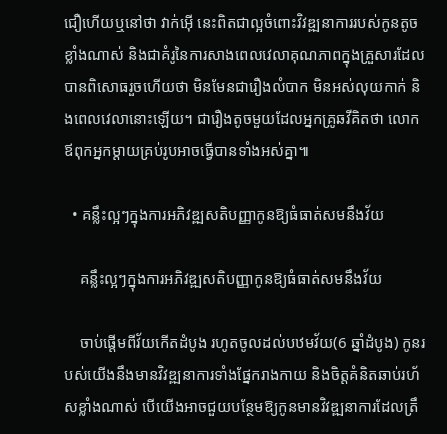ជឿហើយឬនៅថា វាក់អ៊ើ នេះពិតជាល្អចំពោះវិវឌ្ឍនាការរបស់កូនតូចខ្លាំងណាស់ និងជាគំរូនៃការសាងពេលវេលាគុណភាពក្នុងគ្រួសារដែលបានពិសោធរួចហើយថា មិនមែនជារឿងលំបាក មិនអស់លុយកាក់ និងពេលវេលានោះឡើយ។ ជារឿងតូចមួយដែលអ្នកគ្រូឆវីគិតថា លោកឪពុកអ្នកម្ដាយគ្រប់រូបអាចធ្វើបានទាំងអស់គ្នា៕

  • គន្លឹះល្អៗក្នុងការអភិវឌ្ឍសតិបញ្ញាកូនឱ្យធំធាត់សមនឹងវ័យ

    គន្លឹះល្អៗក្នុងការអភិវឌ្ឍសតិបញ្ញាកូនឱ្យធំធាត់សមនឹងវ័យ

    ចាប់ផ្ដើមពីវ័យកើតដំបូង រហូតចូលដល់បឋមវ័យ(6 ឆ្នាំដំបូង) កូនរបស់យើងនឹងមានវិវឌ្ឍនាការទាំងផ្នែករាងកាយ និងចិត្តគំនិតឆាប់រហ័សខ្លាំងណាស់ បើយើងអាចជួយបន្ថែមឱ្យកូនមានវិវឌ្ឍនាការដែលត្រឹ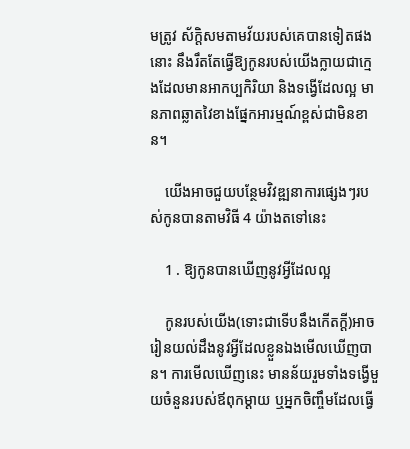មត្រូវ ស័ក្តិសមតាមវ័យរបស់គេបានទៀតផងនោះ នឹងរឹតតែធ្វើឱ្យកូនរបស់យើងក្លាយជាក្មេងដែលមានអាកប្បកិរិយា និងទង្វើដែលល្អ មានភាពឆ្លាតវៃខាងផ្នែកអារម្មណ៍ខ្ពស់ជាមិនខាន។

    យើងអាចជួយបន្ថែមវិវឌ្ឍនាការផ្សេងៗរបស់កូនបានតាមវិធី 4 យ៉ាងតទៅនេះ

    1 . ឱ្យកូនបានឃើញនូវអ្វីដែលល្អ

    កូនរបស់យើង(ទោះជាទើបនឹងកើតក្ដី)អាចរៀនយល់ដឹងនូវអ្វីដែលខ្លួនឯងមើលឃើញបាន។ ការមើលឃើញនេះ មានន័យរួមទាំងទង្វើមួយចំនួនរបស់ឪពុកម្ដាយ ឬអ្នកចិញ្ចឹមដែលធ្វើ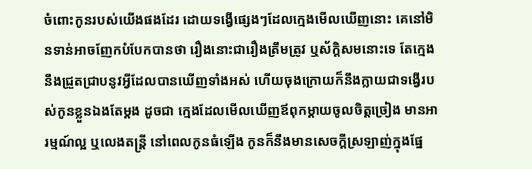ចំពោះកូនរបស់យើងផងដែរ ដោយទង្វើផ្សេងៗដែលក្មេងមើលឃើញនោះ គេនៅមិនទាន់អាចញែកបំបែកបានថា រឿងនោះជារឿងត្រឹមត្រូវ ឬស័ក្តិសមនោះទេ តែក្មេងនឹងជ្រួតជ្រាបនូវអ្វីដែលបានឃើញទាំងអស់ ហើយចុងក្រោយក៏នឹងក្លាយជាទង្វើរបស់កូនខ្លួនឯងតែម្ដង ដូចជា ក្មេងដែលមើលឃើញឪពុកម្ដាយចូលចិត្តច្រៀង មានអារម្មណ៍ល្អ ឬលេងតន្រ្តី នៅពេលកូនធំឡើង កូនក៏នឹងមានសេចក្ដីស្រឡាញ់ក្នុងផ្នែ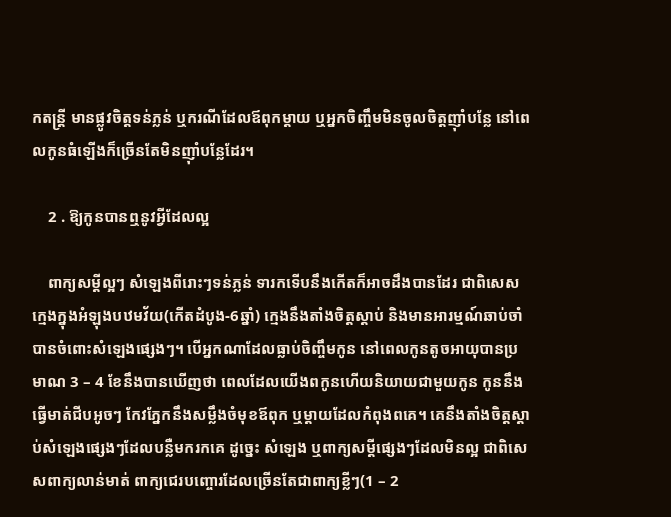កតន្រ្តី មានផ្លូវចិត្តទន់ភ្លន់ ឬករណីដែលឪពុកម្ដាយ ឬអ្នកចិញ្ចឹមមិនចូលចិត្តញ៉ាំបន្លែ នៅពេលកូនធំឡើងក៏ច្រើនតែមិនញ៉ាំបន្លែដែរ។

    2 . ឱ្យកូនបានឮនូវអ្វីដែលល្អ

    ពាក្យសម្ដីល្អៗ សំឡេងពីរោះៗទន់ភ្លន់ ទារកទើបនឹងកើតក៏អាចដឹងបានដែរ ជាពិសេសក្មេងក្នុងអំឡុងបឋមវ័យ(កើតដំបូង-6ឆ្នាំ) ក្មេងនឹងតាំងចិត្តស្ដាប់ និងមានអារម្មណ៍ឆាប់ចាំបានចំពោះសំឡេងផ្សេងៗ។ បើអ្នកណាដែលធ្លាប់ចិញ្ចឹមកូន នៅពេលកូនតូចអាយុបានប្រមាណ 3 – 4 ខែនឹងបានឃើញថា ពេលដែលយើងពកូនហើយនិយាយជាមួយកូន កូននឹងធ្វើមាត់ជីបអូចៗ កែវភ្នែកនឹងសម្លឹងចំមុខឪពុក ឬម្ដាយដែលកំពុងពគេ។ គេនឹងតាំងចិត្តស្ដាប់សំឡេងផ្សេងៗដែលបន្លឺមករកគេ ដូច្នេះ សំឡេង ឬពាក្យសម្ដីផ្សេងៗដែលមិនល្អ ជាពិសេសពាក្យលាន់មាត់ ពាក្យជេរបញ្ចោរដែលច្រើនតែជាពាក្យខ្លីៗ(1 – 2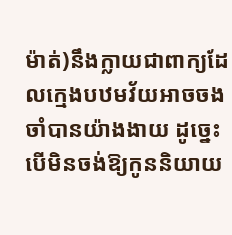ម៉ាត់)នឹងក្លាយជាពាក្យដែលក្មេងបឋមវ័យអាចចងចាំបានយ៉ាងងាយ ដូច្នេះបើមិនចង់ឱ្យកូននិយាយ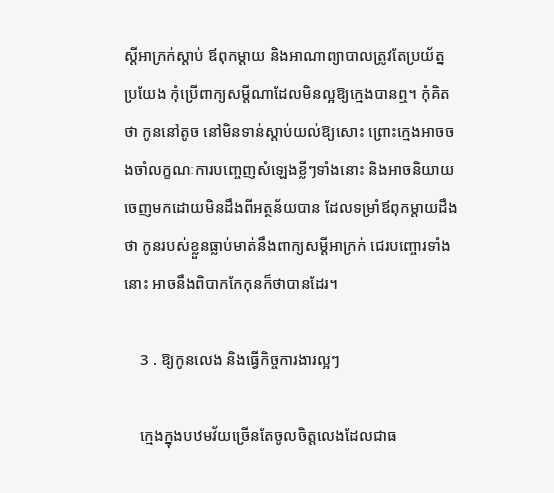ស្ដីអាក្រក់ស្ដាប់ ឪពុកម្ដាយ និងអាណាព្យាបាលត្រូវតែប្រយ័ត្នប្រយែង កុំប្រើពាក្យសម្ដីណាដែលមិនល្អឱ្យក្មេងបានឮ។ កុំគិតថា កូននៅតូច នៅមិនទាន់ស្ដាប់យល់ឱ្យសោះ ព្រោះក្មេងអាចចងចាំលក្ខណៈការបញ្ចេញសំឡេងខ្លីៗទាំងនោះ និងអាចនិយាយចេញមកដោយមិនដឹងពីអត្ថន័យបាន ដែលទម្រាំឪពុកម្ដាយដឹងថា កូនរបស់ខ្លួនធ្លាប់មាត់នឹងពាក្យសម្ដីអាក្រក់ ជេរបញ្ចោរទាំងនោះ អាចនឹងពិបាកកែកុនក៏ថាបានដែរ។

    3 . ឱ្យកូនលេង និងធ្វើកិច្ចការងារល្អៗ

    ក្មេងក្នុងបឋមវ័យច្រើនតែចូលចិត្តលេងដែលជាធ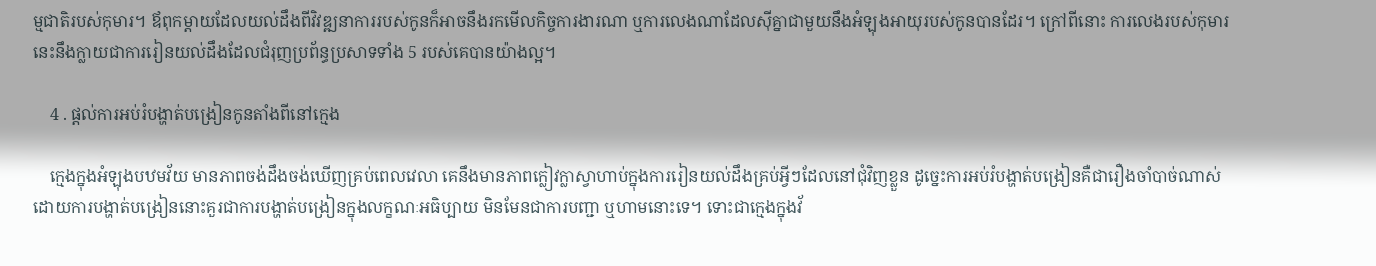ម្មជាតិរបស់កុមារ។ ឪពុកម្ដាយដែលយល់ដឹងពីវិវឌ្ឍនាការរបស់កូនក៏អាចនឹងរកមើលកិច្ចការងារណា ឬការលេងណាដែលស៊ីគ្នាជាមួយនឹងអំឡុងអាយុរបស់កូនបានដែរ។ ក្រៅពីនោះ ការលេងរបស់កុមារនេះនឹងក្លាយជាការរៀនយល់ដឹងដែលជំរុញប្រព័ន្ធប្រសាទទាំង 5 របស់គេបានយ៉ាងល្អ។

    4 . ផ្ដល់ការអប់រំបង្ហាត់បង្រៀនកូនតាំងពីនៅក្មេង

    ក្មេងក្នុងអំឡុងបឋមវ័យ មានភាពចង់ដឹងចង់ឃើញគ្រប់ពេលវេលា គេនឹងមានភាពក្លៀវក្លាស្វាហាប់ក្នុងការរៀនយល់ដឹងគ្រប់អ្វីៗដែលនៅជុំវិញខ្លួន ដូច្នេះការអប់រំបង្ហាត់បង្រៀនគឺជារឿងចាំបាច់ណាស់ ដោយការបង្ហាត់បង្រៀននោះគួរជាការបង្ហាត់បង្រៀនក្នុងលក្ខណៈអធិប្បាយ មិនមែនជាការបញ្ជា ឬហាមនោះទេ។ ទោះជាក្មេងក្នុងវ័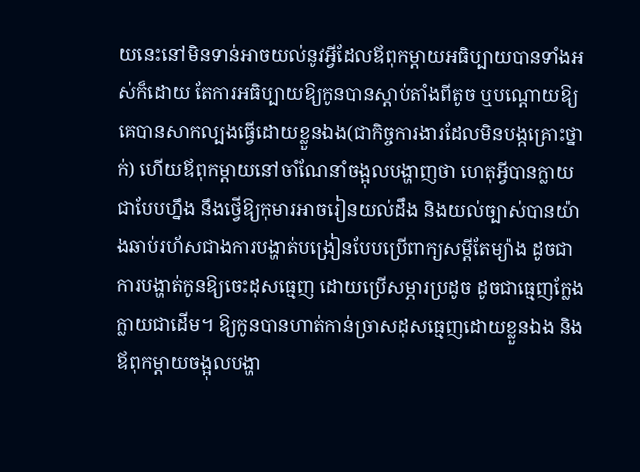យនេះនៅមិនទាន់អាចយល់នូវអ្វីដែលឪពុកម្ដាយអធិប្បាយបានទាំងអស់ក៏ដោយ តែការអធិប្បាយឱ្យកូនបានស្ដាប់តាំងពីតូច ឬបណ្ដោយឱ្យគេបានសាកល្បងធ្វើដោយខ្លួនឯង(ជាកិច្ចការងារដែលមិនបង្កគ្រោះថ្នាក់) ហើយឪពុកម្ដាយនៅចាំណែនាំចង្អុលបង្ហាញថា ហេតុអ្វីបានក្លាយជាបែបហ្នឹង នឹងថ្វើឱ្យកុមារអាចរៀនយល់ដឹង និងយល់ច្បាស់បានយ៉ាងឆាប់រហ័សជាងការបង្ហាត់បង្រៀនបែបប្រើពាក្យសម្ដីតែម្យ៉ាង ដូចជា ការបង្ហាត់កូនឱ្យចេះដុសធ្មេញ ដោយប្រើសម្ភារប្រដូច ដូចជាធ្មេញក្លែងក្លាយជាដើម។ ឱ្យកូនបានហាត់កាន់ច្រាសដុសធ្មេញដោយខ្លួនឯង និងឪពុកម្ដាយចង្អុលបង្ហា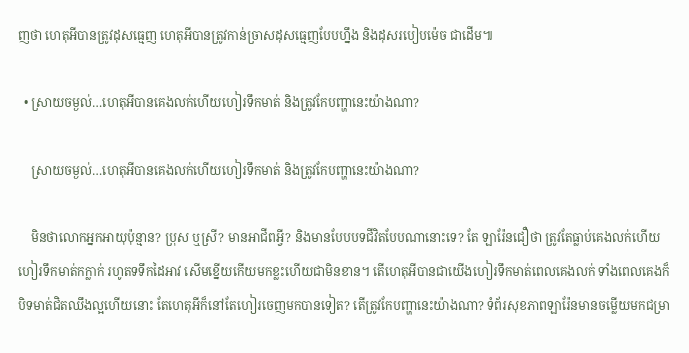ញថា ហេតុអីបានត្រូវដុសធ្មេញ ហេតុអីបានត្រូវកាន់ច្រាសដុសធ្មេញបែបហ្នឹង និងដុសរបៀបម៉េច ជាដើម៕

  • ស្រាយចម្ងល់…ហេតុអីបានគេងលក់ហើយហៀរទឹកមាត់ និងត្រូវកែបញ្ហានេះយ៉ាងណា?

    ស្រាយចម្ងល់…ហេតុអីបានគេងលក់ហើយហៀរទឹកមាត់ និងត្រូវកែបញ្ហានេះយ៉ាងណា?

    មិនថាលោកអ្នកអាយុប៉ុន្មាន? ប្រុស ឬស្រី? មានអាជីពអ្វី? និងមានបែបបទជីវិតបែបណានោះទេ? តែ ឡារ៉ែនជឿថា ត្រូវតែធ្លាប់គេងលក់ហើយហៀរទឹកមាត់កក្លាក់ រហូតទទឹកដៃអាវ សើមខ្នើយកើយមកខ្លះហើយជាមិនខាន។ តើហេតុអីបានជាយើងហៀរទឹកមាត់ពេលគេងលក់ ទាំងពេលគេងក៏បិទមាត់ជិតឈឹងល្អហើយនោះ តែហេតុអីក៏នៅតែហៀរចេញមកបានទៀត? តើត្រូវកែបញ្ហានេះយ៉ាងណា? ទំព័រសុខភាពឡារ៉ែនមានចម្លើយមកជម្រា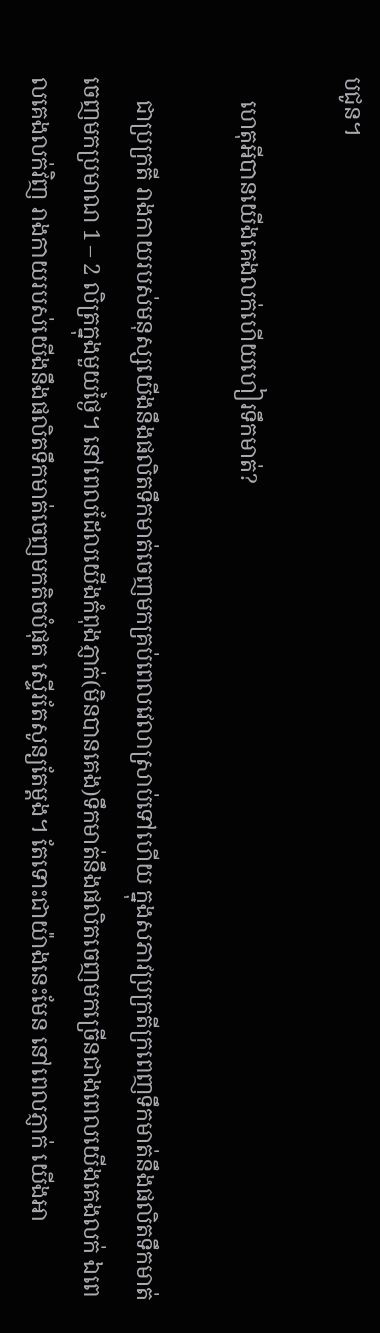បជូន។

    ហេតុអីបានយើងគេងលក់ហើយហៀរទឹកមាត់?

    ជាប្រក្រតី រាងកាយរបស់មនុស្សយើងនឹងផលិតទឹកមាត់ចេញមកគ្រប់ពេលវេលាស្រាប់ទៅហើយ ក្នុងសភាវប្រក្រតីក្រពេញទឹកមាត់នឹងផលិតទឹកមាត់ចេញមកប្រមាណ 1 – 2 លិត្រក្នុងមួយថ្ងៃ។ នៅពេលដែលយើងកំពុងភ្ញាក់(មិនបានគេង)ទឹកមាត់នឹងផលិតចេញមកច្រើនជាងពេលយើងគេងលក់ ឯពេលគេងលក់វិញ រាងកាយរបស់យើងនឹងផលិតទឹកមាត់ចេញមកតិចបំផុត ស្ទើរតែសូន្យតែម្ដង។ តែទោះជាយ៉ាងនេះមែន នៅពេលភ្ញាក់ យើងអា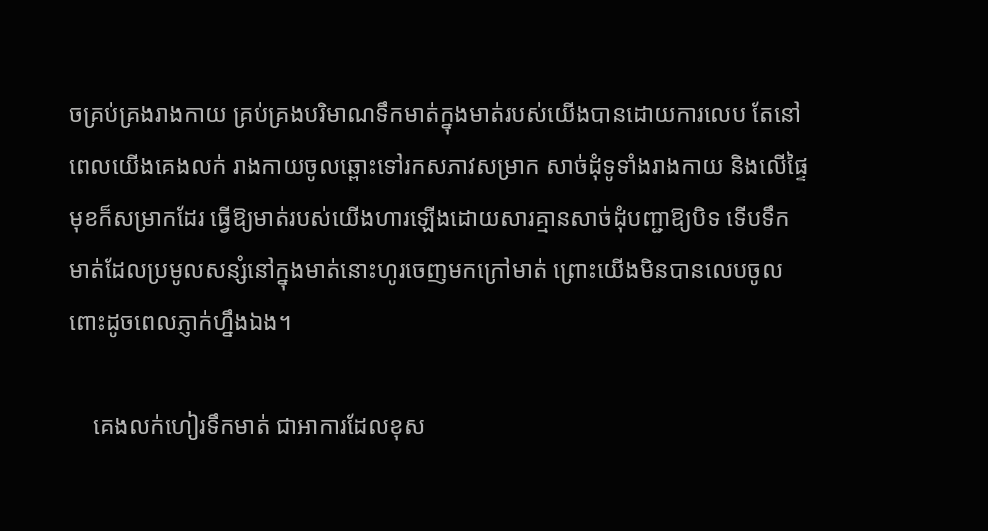ចគ្រប់គ្រងរាងកាយ គ្រប់គ្រងបរិមាណទឹកមាត់ក្នុងមាត់របស់យើងបានដោយការលេប តែនៅពេលយើងគេងលក់ រាងកាយចូលឆ្ពោះទៅរកសភាវសម្រាក សាច់ដុំទូទាំងរាងកាយ និងលើផ្ទៃមុខក៏សម្រាកដែរ ធ្វើឱ្យមាត់របស់យើងហារឡើងដោយសារគ្មានសាច់ដុំបញ្ជាឱ្យបិទ ទើបទឹកមាត់ដែលប្រមូលសន្សំនៅក្នុងមាត់នោះហូរចេញមកក្រៅមាត់ ព្រោះយើងមិនបានលេបចូលពោះដូចពេលភ្ញាក់ហ្នឹងឯង។

    គេងលក់ហៀរទឹកមាត់ ជាអាការដែលខុស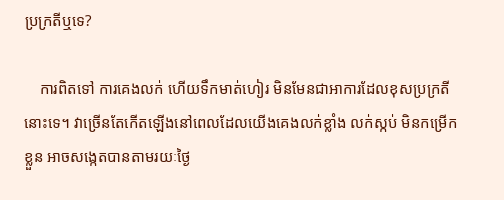ប្រក្រតីឬទេ?

    ការពិតទៅ ការគេងលក់ ហើយទឹកមាត់ហៀរ មិនមែនជាអាការដែលខុសប្រក្រតីនោះទេ។ វាច្រើនតែកើតឡើងនៅពេលដែលយើងគេងលក់ខ្លាំង លក់ស្កប់ មិនកម្រើកខ្លួន អាចសង្កេតបានតាមរយៈថ្ងៃ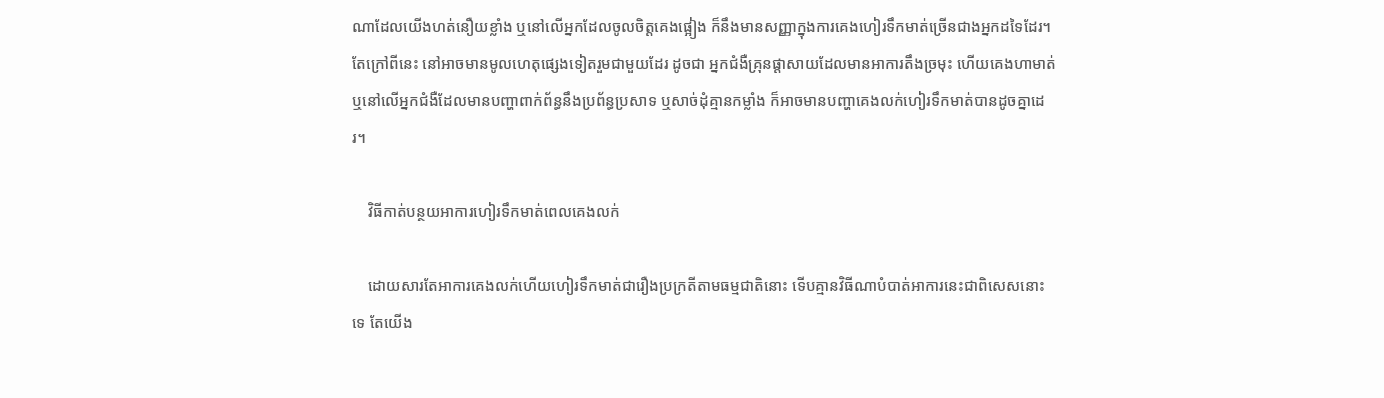ណាដែលយើងហត់នឿយខ្លាំង ឬនៅលើអ្នកដែលចូលចិត្តគេងផ្អៀង ក៏នឹងមានសញ្ញាក្នុងការគេងហៀរទឹកមាត់ច្រើនជាងអ្នកដទៃដែរ។ តែក្រៅពីនេះ នៅអាចមានមូលហេតុផ្សេងទៀតរួមជាមួយដែរ ដូចជា អ្នកជំងឺគ្រុនផ្ដាសាយដែលមានអាការតឹងច្រមុះ ហើយគេងហាមាត់ ឬនៅលើអ្នកជំងឺដែលមានបញ្ហាពាក់ព័ន្ធនឹងប្រព័ន្ធប្រសាទ ឬសាច់ដុំគ្មានកម្លាំង ក៏អាចមានបញ្ហាគេងលក់ហៀរទឹកមាត់បានដូចគ្នាដេរ។

    វិធីកាត់បន្ថយអាការហៀរទឹកមាត់ពេលគេងលក់

    ដោយសារតែអាការគេងលក់ហើយហៀរទឹកមាត់ជារឿងប្រក្រតីតាមធម្មជាតិនោះ ទើបគ្មានវិធីណាបំបាត់អាការនេះជាពិសេសនោះទេ តែយើង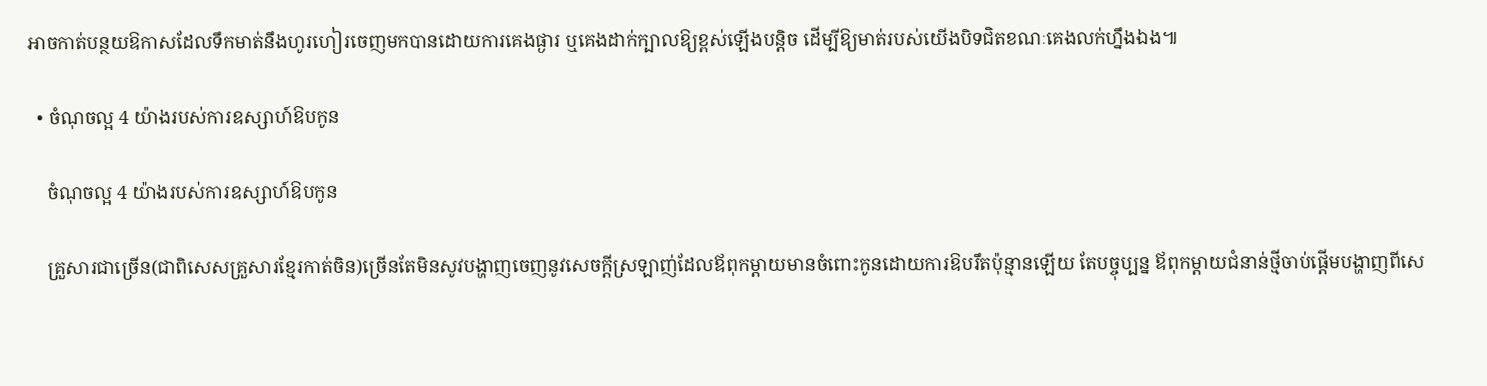អាចកាត់បន្ថយឱកាសដែលទឹកមាត់នឹងហូរហៀរចេញមកបានដោយការគេងផ្ងារ ឬគេងដាក់ក្បាលឱ្យខ្ពស់ឡើងបន្តិច ដើម្បីឱ្យមាត់របស់យើងបិទជិតខណៈគេងលក់ហ្នឹងឯង៕

  • ចំណុចល្អ 4 យ៉ាងរបស់ការឧស្សាហ៍ឱបកូន

    ចំណុចល្អ 4 យ៉ាងរបស់ការឧស្សាហ៍ឱបកូន

    គ្រួសារជាច្រើន(ជាពិសេសគ្រួសារខ្មែរកាត់ចិន)ច្រើនតែមិនសូវបង្ហាញចេញនូវសេចក្ដីស្រឡាញ់ដែលឪពុកម្ដាយមានចំពោះកូនដោយការឱបរឹតប៉ុន្មានឡើយ តែបច្ចុប្បន្ន ឪពុកម្ដាយជំនាន់ថ្មីចាប់ផ្ដើមបង្ហាញពីសេ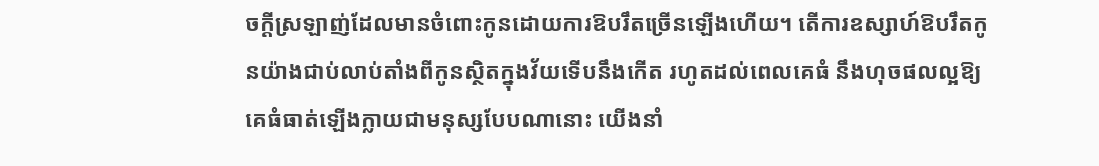ចក្ដីស្រឡាញ់ដែលមានចំពោះកូនដោយការឱបរឹតច្រើនឡើងហើយ។ តើការឧស្សាហ៍ឱបរឹតកូនយ៉ាងជាប់លាប់តាំងពីកូនស្ថិតក្នុងវ័យទើបនឹងកើត រហូតដល់ពេលគេធំ នឹងហុចផលល្អឱ្យគេធំធាត់ឡើងក្លាយជាមនុស្សបែបណានោះ យើងនាំ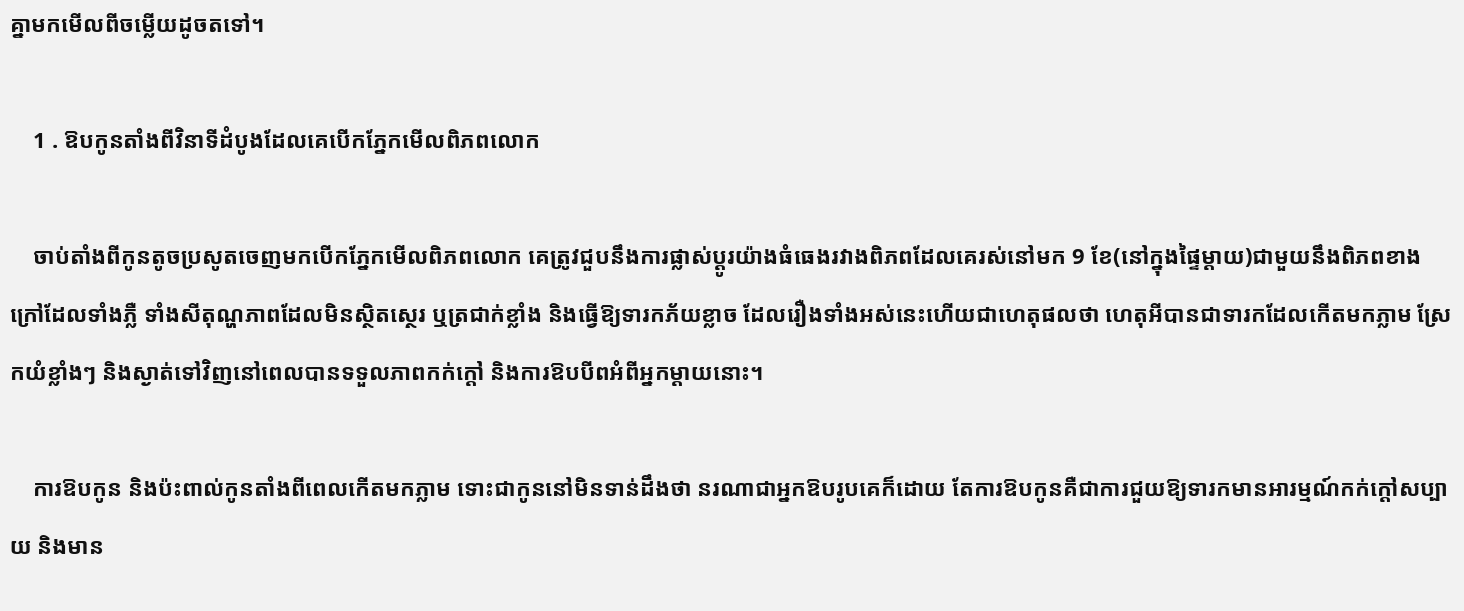គ្នាមកមើលពីចម្លើយដូចតទៅ។

    1 . ឱបកូនតាំងពីវិនាទីដំបូងដែលគេបើកភ្នែកមើលពិភពលោក

    ចាប់តាំងពីកូនតូចប្រសូតចេញមកបើកភ្នែកមើលពិភពលោក គេត្រូវជួបនឹងការផ្លាស់ប្ដូរយ៉ាងធំធេងរវាងពិភពដែលគេរស់នៅមក 9 ខែ(នៅក្នុងផ្ទៃម្ដាយ)ជាមួយនឹងពិភពខាងក្រៅដែលទាំងភ្លឺ ទាំងសីតុណ្ហភាពដែលមិនស្ថិតស្ថេរ ឬត្រជាក់ខ្លាំង និងធ្វើឱ្យទារកភ័យខ្លាច ដែលរឿងទាំងអស់នេះហើយជាហេតុផលថា ហេតុអីបានជាទារកដែលកើតមកភ្លាម ស្រែកយំខ្លាំងៗ និងស្ងាត់ទៅវិញនៅពេលបានទទួលភាពកក់ក្ដៅ និងការឱបបីពអំពីអ្នកម្ដាយនោះ។

    ការឱបកូន និងប៉ះពាល់កូនតាំងពីពេលកើតមកភ្លាម ទោះជាកូននៅមិនទាន់ដឹងថា នរណាជាអ្នកឱបរូបគេក៏ដោយ តែការឱបកូនគឺជាការជួយឱ្យទារកមានអារម្មណ៍កក់ក្ដៅសប្បាយ និងមាន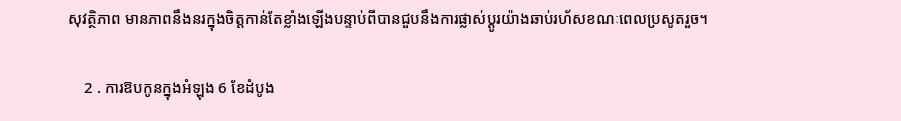សុវត្ថិភាព មានភាពនឹងនរក្នុងចិត្តកាន់តែខ្លាំងឡើងបន្ទាប់ពីបានជួបនឹងការផ្លាស់ប្ដូរយ៉ាងឆាប់រហ័សខណៈពេលប្រសូតរួច។

    2 . ការឱបកូនក្នុងអំឡុង 6 ខែដំបូង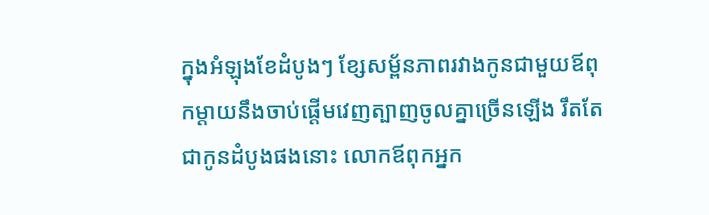ក្នុងអំឡុងខែដំបូងៗ ខ្សែសម្ព័នភាពរវាងកូនជាមួយឪពុកម្ដាយនឹងចាប់ផ្ដើមវេញត្បាញចូលគ្នាច្រើនឡើង រឹតតែជាកូនដំបូងផងនោះ លោកឪពុកអ្នក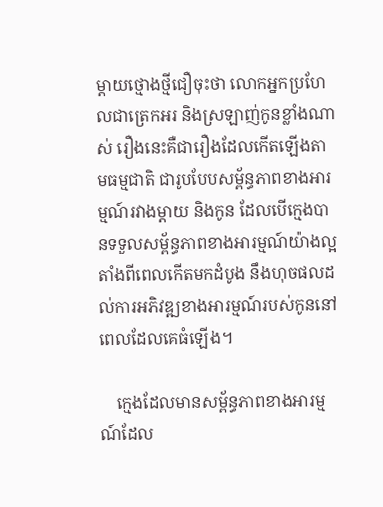ម្ដាយថ្មោងថ្មីជឿចុះថា លោកអ្នកប្រហែលជាត្រេកអរ និងស្រឡាញ់កូនខ្លាំងណាស់ រឿងនេះគឺជារឿងដែលកើតឡើងតាមធម្មជាតិ ជារូបបែបសម្ព័ន្ធភាពខាងអារម្មណ៍រវាងម្ដាយ និងកូន ដែលបើក្មេងបានទទួលសម្ព័ន្ធភាពខាងអារម្មណ៍យ៉ាងល្អតាំងពីពេលកើតមកដំបូង នឹងហុចផលដល់ការអភិវឌ្ឍខាងអារម្មណ៍របស់កូននៅពេលដែលគេធំឡើង។

    ក្មេងដែលមានសម្ព័ន្ធភាពខាងអារម្មណ៍ដែល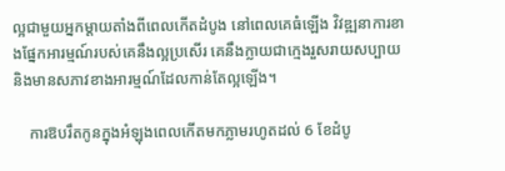ល្អជាមួយអ្នកម្ដាយតាំងពីពេលកើតដំបូង នៅពេលគេធំឡើង វិវឌ្ឍនាការខាងផ្នែកអារម្មណ៍របស់គេនឹងល្អប្រសើរ គេនឹងក្លាយជាក្មេងរួសរាយសប្បាយ និងមានសភាវខាងអារម្មណ៍ដែលកាន់តែល្អឡើង។

    ការឱបរឹតកូនក្នុងអំឡុងពេលកើតមកភ្លាមរហូតដល់ 6 ខែដំបូ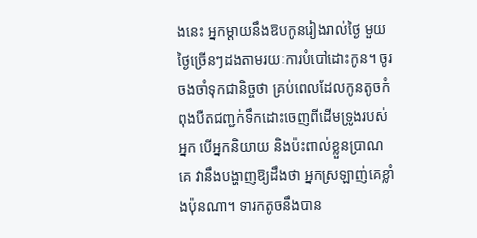ងនេះ អ្នកម្ដាយនឹងឱបកូនរៀងរាល់ថ្ងៃ មួយថ្ងៃច្រើនៗដងតាមរយៈការបំបៅដោះកូន។ ចូរចងចាំទុកជានិច្ចថា គ្រប់ពេលដែលកូនតូចកំពុងបឺតជញ្ជក់ទឹកដោះចេញពីដើមទ្រូងរបស់អ្នក បើអ្នកនិយាយ និងប៉ះពាល់ខ្លួនប្រាណគេ វានឹងបង្ហាញឱ្យដឹងថា អ្នកស្រឡាញ់គេខ្លាំងប៉ុនណា។ ទារកតូចនឹងបាន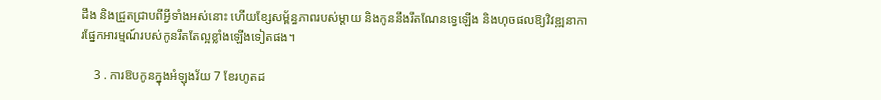ដឹង និងជ្រួតជ្រាបពីអ្វីទាំងអស់នោះ ហើយខ្សែសម្ព័ន្ធភាពរបស់ម្ដាយ និងកូននឹងរឹតណែនទ្វេឡើង និងហុចផលឱ្យវិវឌ្ឍនាការផ្នែកអារម្មណ៍របស់កូនរឹតតែល្អខ្លាំងឡើងទៀតផង។

    3 . ការឱបកូនក្នុងអំឡុងវ័យ 7 ខែរហូតដ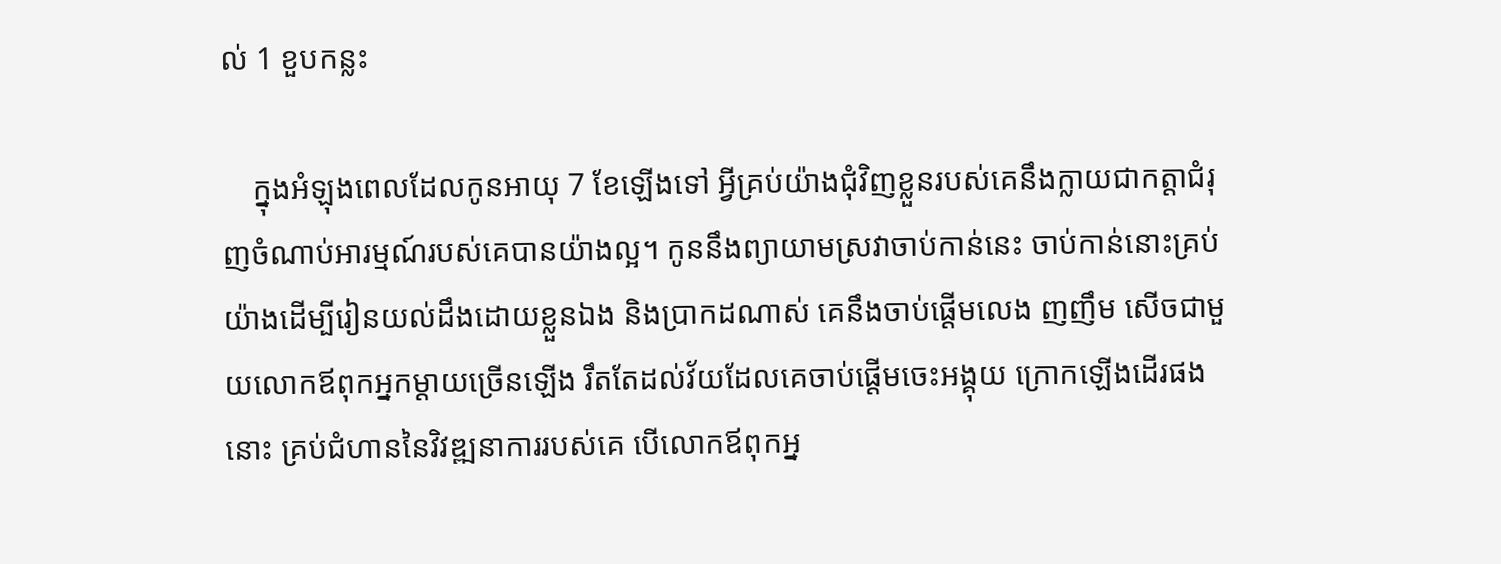ល់ 1 ខួបកន្លះ

    ក្នុងអំឡុងពេលដែលកូនអាយុ 7 ខែឡើងទៅ អ្វីគ្រប់យ៉ាងជុំវិញខ្លួនរបស់គេនឹងក្លាយជាកត្តាជំរុញចំណាប់អារម្មណ៍របស់គេបានយ៉ាងល្អ។ កូននឹងព្យាយាមស្រវាចាប់កាន់នេះ ចាប់កាន់នោះគ្រប់យ៉ាងដើម្បីរៀនយល់ដឹងដោយខ្លួនឯង និងប្រាកដណាស់ គេនឹងចាប់ផ្ដើមលេង ញញឹម សើចជាមួយលោកឪពុកអ្នកម្ដាយច្រើនឡើង រឹតតែដល់វ័យដែលគេចាប់ផ្ដើមចេះអង្គុយ ក្រោកឡើងដើរផងនោះ គ្រប់ជំហាននៃវិវឌ្ឍនាការរបស់គេ បើលោកឪពុកអ្ន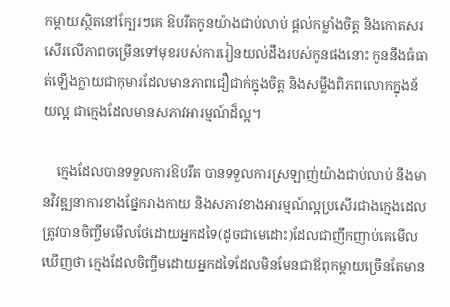កម្ដាយស្ថិតនៅក្បែរៗគេ ឱបរឹតកូនយ៉ាងជាប់លាប់ ផ្ដល់កម្លាំងចិត្ត និងកោតសរសើរលើភាពចម្រើនទៅមុខរបស់ការរៀនយល់ដឹងរបស់កូនផងនោះ កូននឹងធំធាត់ឡើងក្លាយជាកុមារដែលមានភាពជឿជាក់ក្នុងចិត្ត និងសម្លឹងពិភពលោកក្នុងន័យល្អ ជាក្មេងដែលមានសភាវអារម្មណ៍ដ៏ល្អ។

    ក្មេងដែលបានទទួលការឱបរឹត បានទទួលការស្រឡាញ់យ៉ាងជាប់លាប់ នឹងមានវិវឌ្ឍនាការខាងផ្នែករាងកាយ និងសភាវខាងអារម្មណ៍ល្អប្រសើរជាងក្មេងដេលត្រូវបានចិញ្ចឹមមើលថែដោយអ្នកដទៃ(ដូចជាមេដោះ)ដែលជាញឹកញាប់គេមើលឃើញថា ក្មេងដែលចិញ្ចឹមដោយអ្នកដទៃដែលមិនមែនជាឪពុកម្ដាយច្រើនតែមាន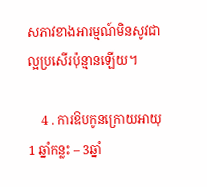សភាវខាងអារម្មណ៍មិនសូវជាល្អប្រសើរប៉ុន្មានឡើយ។

    4 . ការឱបកូនក្រោយអាយុ 1 ឆ្នាំកន្លះ – 3ឆ្នាំ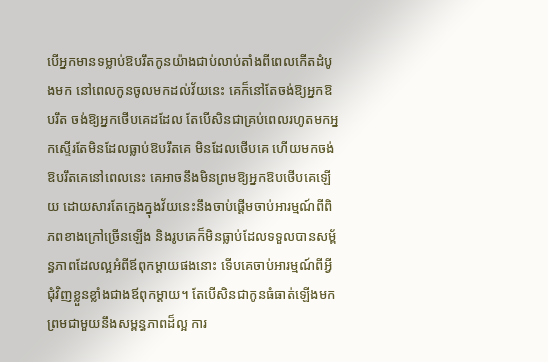បើអ្នកមានទម្លាប់ឱបរឹតកូនយ៉ាងជាប់លាប់តាំងពីពេលកើតដំបូងមក នៅពេលកូនចូលមកដល់វ័យនេះ គេក៏នៅតែចង់ឱ្យអ្នកឱបរឹត ចង់ឱ្យអ្នកថើបគេដដែល តែបើសិនជាគ្រប់ពេលរហូតមកអ្នកស្ទើរតែមិនដែលធ្លាប់ឱបរឹតគេ មិនដែលថើបគេ ហើយមកចង់ឱបរឹតគេនៅពេលនេះ គេអាចនឹងមិនព្រមឱ្យអ្នកឱបថើបគេឡើយ ដោយសារតែក្មេងក្នុងវ័យនេះនឹងចាប់ផ្ដើមចាប់អារម្មណ៍ពីពិភពខាងក្រៅច្រើនឡើង និងរូបគេក៏មិនធ្លាប់ដែលទទួលបានសម្ព័ន្ធភាពដែលល្អអំពីឪពុកម្ដាយផងនោះ ទើបគេចាប់អារម្មណ៍ពីអ្វីជុំវិញខ្លួនខ្លាំងជាងឪពុកម្ដាយ។ តែបើសិនជាកូនធំធាត់ឡើងមកព្រមជាមួយនឹងសម្ពន្ធភាពដ៏ល្អ ការ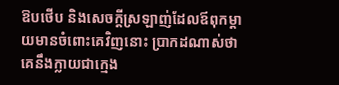ឱបថើប និងសេចក្ដីស្រឡាញ់ដែលឪពុកម្ដាយមានចំពោះគេវិញនោះ ប្រាកដណាស់ថា គេនឹងក្លាយជាក្មេង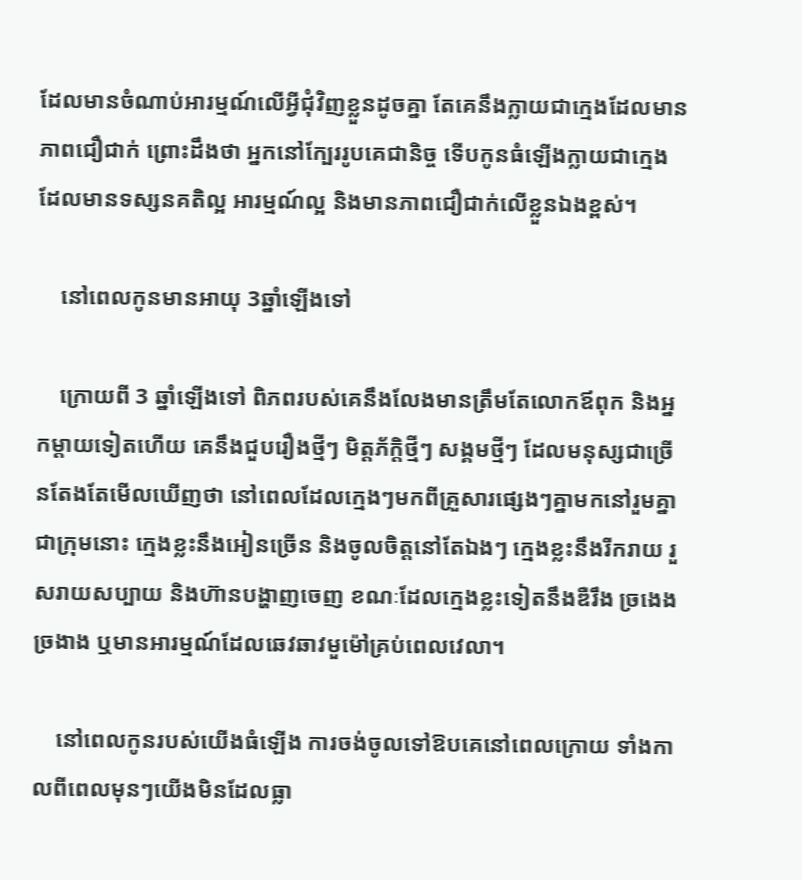ដែលមានចំណាប់អារម្មណ៍លើអ្វីជុំវិញខ្លួនដូចគ្នា តែគេនឹងក្លាយជាក្មេងដែលមានភាពជឿជាក់ ព្រោះដឹងថា អ្នកនៅក្បែររូបគេជានិច្ច ទើបកូនធំឡើងក្លាយជាក្មេងដែលមានទស្សនគតិល្អ អារម្មណ៍ល្អ និងមានភាពជឿជាក់លើខ្លួនឯងខ្ពស់។

    នៅពេលកូនមានអាយុ 3ឆ្នាំឡើងទៅ

    ក្រោយពី 3 ឆ្នាំឡើងទៅ ពិភពរបស់គេនឹងលែងមានត្រឹមតែលោកឪពុក និងអ្នកម្ដាយទៀតហើយ គេនឹងជួបរឿងថ្មីៗ មិត្តភ័ក្តិថ្មីៗ សង្គមថ្មីៗ ដែលមនុស្សជាច្រើនតែងតែមើលឃើញថា នៅពេលដែលក្មេងៗមកពីគ្រួសារផ្សេងៗគ្នាមកនៅរួមគ្នាជាក្រុមនោះ ក្មេងខ្លះនឹងអៀនច្រើន និងចូលចិត្តនៅតែឯងៗ ក្មេងខ្លះនឹងរីករាយ រួសរាយសប្បាយ និងហ៊ានបង្ហាញចេញ ខណៈដែលក្មេងខ្លះទៀតនឹងឌឺរឹង ច្រងេងច្រងាង ឬមានអារម្មណ៍ដែលឆេវឆាវមួម៉ៅគ្រប់ពេលវេលា។

    នៅពេលកូនរបស់យើងធំឡើង ការចង់ចូលទៅឱបគេនៅពេលក្រោយ ទាំងកាលពីពេលមុនៗយើងមិនដែលធ្លា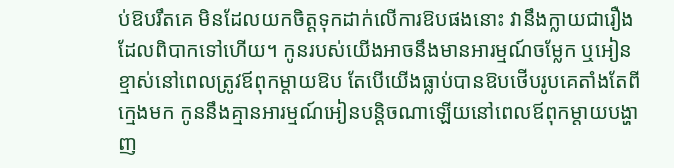ប់ឱបរឹតគេ មិនដែលយកចិត្តទុកដាក់លើការឱបផងនោះ វានឹងក្លាយជារឿងដែលពិបាកទៅហើយ។ កូនរបស់យើងអាចនឹងមានអារម្មណ៍ចម្លែក ឬអៀនខ្មាស់នៅពេលត្រូវឪពុកម្ដាយឱប តែបើយើងធ្លាប់បានឱបថើបរូបគេតាំងតែពីក្មេងមក កូននឹងគ្មានអារម្មណ៍អៀនបន្តិចណាឡើយនៅពេលឪពុកម្ដាយបង្ហាញ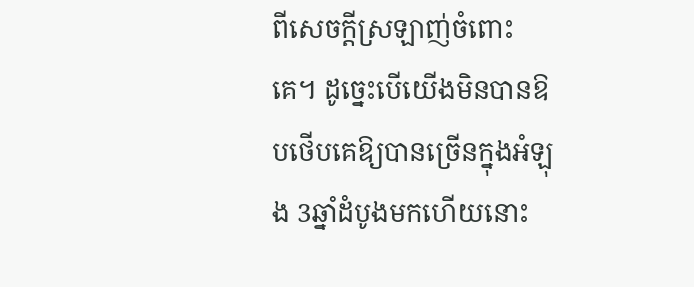ពីសេចក្ដីស្រឡាញ់ចំពោះគេ។ ដូច្នេះបើយើងមិនបានឱបថើបគេឱ្យបានច្រើនក្នុងអំឡុង 3ឆ្នាំដំបូងមកហើយនោះ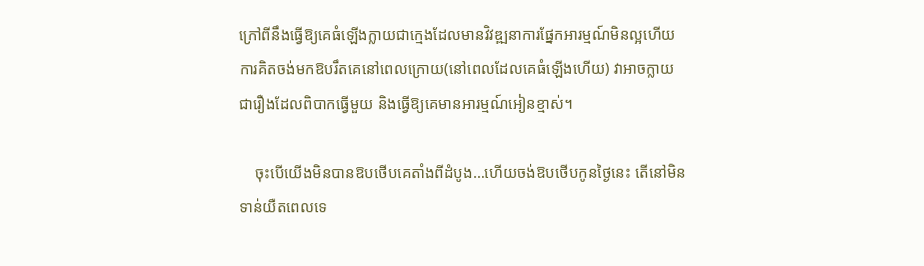ក្រៅពីនឹងធ្វើឱ្យគេធំឡើងក្លាយជាក្មេងដែលមានវិវឌ្ឍនាការផ្នែកអារម្មណ៍មិនល្អហើយ ការគិតចង់មកឱបរឹតគេនៅពេលក្រោយ(នៅពេលដែលគេធំឡើងហើយ) វាអាចក្លាយជារឿងដែលពិបាកធ្វើមួយ និងធ្វើឱ្យគេមានអារម្មណ៍អៀនខ្មាស់។

    ចុះបើយើងមិនបានឱបថើបគេតាំងពីដំបូង…ហើយចង់ឱបថើបកូនថ្ងៃនេះ តើនៅមិនទាន់យឺតពេលទេ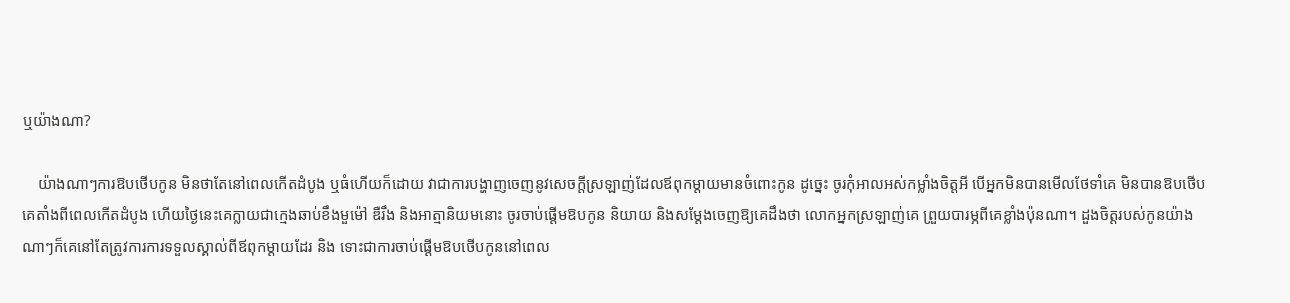ឬយ៉ាងណា?

    យ៉ាងណាៗការឱបថើបកូន មិនថាតែនៅពេលកើតដំបូង ឬធំហើយក៏ដោយ វាជាការបង្ហាញចេញនូវសេចក្ដីស្រឡាញ់ដែលឪពុកម្ដាយមានចំពោះកូន ដូច្នេះ ចូរកុំអាលអស់កម្លាំងចិត្តអី បើអ្នកមិនបានមើលថែទាំគេ មិនបានឱបថើបគេតាំងពីពេលកើតដំបូង ហើយថ្ងៃនេះគេក្លាយជាក្មេងឆាប់ខឹងមួម៉ៅ ឌឺរឹង និងអាត្មានិយមនោះ ចូរចាប់ផ្ដើមឱបកូន និយាយ និងសម្ដែងចេញឱ្យគេដឹងថា លោកអ្នកស្រឡាញ់គេ ព្រួយបារម្ភពីគេខ្លាំងប៉ុនណា។ ដួងចិត្តរបស់កូនយ៉ាងណាៗក៏គេនៅតែត្រូវការការទទួលស្គាល់ពីឪពុកម្ដាយដែរ និង ទោះជាការចាប់ផ្ដើមឱបថើបកូននៅពេល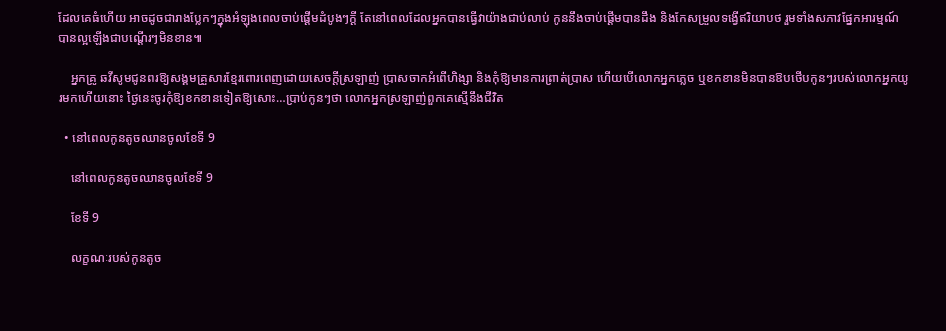ដែលគេធំហើយ អាចដូចជារាងប្លែកៗក្នុងអំឡុងពេលចាប់ផ្ដើមដំបូងៗក្ដី តែនៅពេលដែលអ្នកបានធ្វើវាយ៉ាងជាប់លាប់ កូននឹងចាប់ផ្ដើមបានដឹង និងកែសម្រួលទង្វើឥរិយាបថ រួមទាំងសភាវផ្នែកអារម្មណ៍បានល្អឡើងជាបណ្ដើរៗមិនខាន៕

    អ្នកគ្រូ ឆវីសូមជូនពរឱ្យសង្គមគ្រួសារខ្មែរពោរពេញដោយសេចក្ដីស្រឡាញ់ ប្រាសចាកអំពើហិង្សា និងកុំឱ្យមានការព្រាត់ប្រាស ហើយបើលោកអ្នកភ្លេច ឬខកខានមិនបានឱបថើបកូនៗរបស់លោកអ្នកយូរមកហើយនោះ ថ្ងៃនេះចូរកុំឱ្យខកខានទៀតឱ្យសោះ…ប្រាប់កូនៗថា លោកអ្នកស្រឡាញ់ពួកគេស្មើនឹងជីវិត

  • នៅពេលកូនតូចឈានចូលខែទី 9

    នៅពេលកូនតូចឈានចូលខែទី 9

    ខែទី 9

    លក្ខណៈរបស់កូនតូច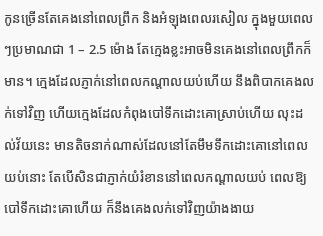កូនច្រើនតែគេងនៅពេលព្រឹក និងអំឡុងពេលរសៀល ក្នុងមួយពេលៗប្រមាណជា 1 – 2.5 ម៉ោង តែក្មេងខ្លះអាចមិនគេងនៅពេលព្រឹកក៏មាន។ ក្មេងដែលភ្ញាក់នៅពេលកណ្ដាលយប់ហើយ នឹងពិបាកគេងលក់ទៅវិញ ហើយក្មេងដែលកំពុងបៅទឹកដោះគោស្រាប់ហើយ លុះដល់វ័យនេះ មានតិចនាក់ណាស់ដែលនៅតែមឹមទឹកដោះគោនៅពេលយប់នោះ តែបើសិនជាភ្ញាក់យំរំខាននៅពេលកណ្ដាលយប់ ពេលឱ្យបៅទឹកដោះគោហើយ ក៏នឹងគេងលក់ទៅវិញយ៉ាងងាយ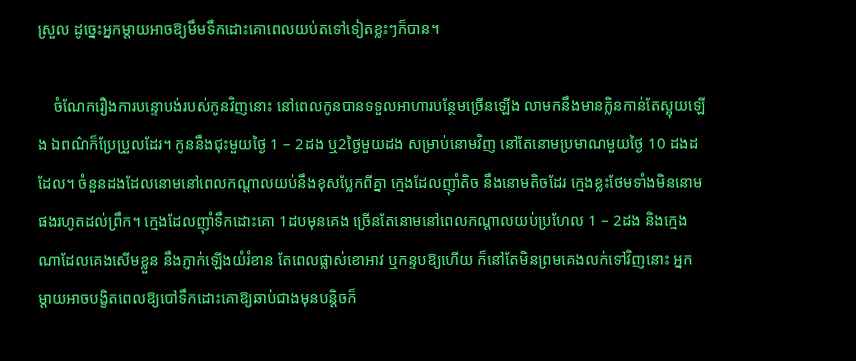ស្រួល ដូច្នេះអ្នកម្ដាយអាចឱ្យមឹមទឹកដោះគោពេលយប់តទៅទៀតខ្លះៗក៏បាន។

    ចំណែករឿងការបន្ទោបង់របស់កូនវិញនោះ នៅពេលកូនបានទទួលអាហារបន្ថែមច្រើនឡើង លាមកនឹងមានក្លិនកាន់តែស្អុយឡើង ឯពណ៌ក៏ប្រែប្រួលដែរ។ កូននឹងជុះមួយថ្ងៃ 1 – 2ដង ឬ2ថ្ងៃមួយដង សម្រាប់នោមវិញ នៅតែនោមប្រមាណមួយថ្ងៃ 10 ដងដដែល។ ចំនួនដងដែលនោមនៅពេលកណ្ដាលយប់នឹងខុសប្លែកពីគ្នា ក្មេងដែលញ៉ាំតិច នឹងនោមតិចដែរ ក្មេងខ្លះថែមទាំងមិននោមផងរហូតដល់ព្រឹក។ ក្មេងដែលញ៉ាំទឹកដោះគោ 1ដបមុនគេង ច្រើនតែនោមនៅពេលកណ្ដាលយប់ប្រហែល 1 – 2ដង និងក្មេងណាដែលគេងសើមខ្លួន នឹងភ្ញាក់ឡើងយំរំខាន តែពេលផ្លាស់ខោអាវ ឬកន្ទបឱ្យហើយ ក៏នៅតែមិនព្រមគេងលក់ទៅវិញនោះ អ្នកម្ដាយអាចបង្ខិតពេលឱ្យបៅទឹកដោះគោឱ្យឆាប់ជាងមុនបន្តិចក៏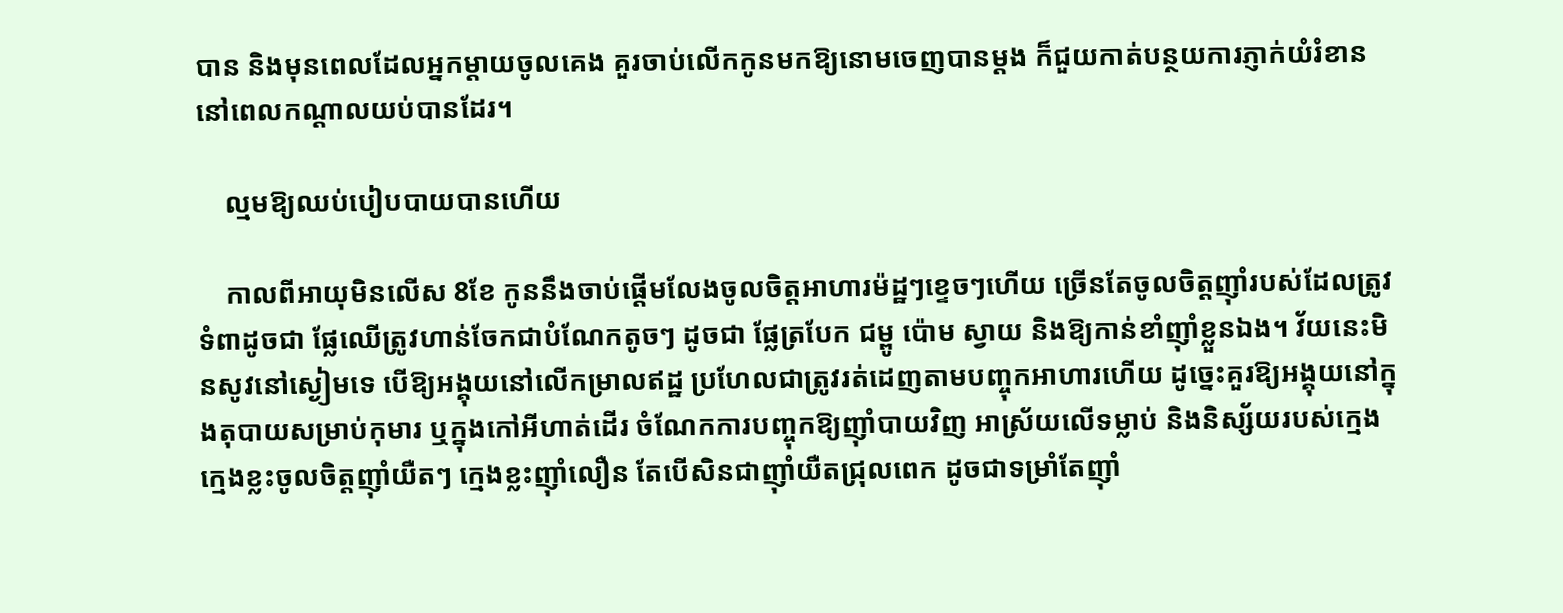បាន និងមុនពេលដែលអ្នកម្ដាយចូលគេង គួរចាប់លើកកូនមកឱ្យនោមចេញបានម្ដង ក៏ជួយកាត់បន្ថយការភ្ញាក់យំរំខាននៅពេលកណ្ដាលយប់បានដែរ។

    ល្មមឱ្យឈប់បៀបបាយបានហើយ

    កាលពីអាយុមិនលើស 8ខែ កូននឹងចាប់ផ្ដើមលែងចូលចិត្តអាហារម៉ដ្ឋៗខ្ទេចៗហើយ ច្រើនតែចូលចិត្តញ៉ាំរបស់ដែលត្រូវទំពាដូចជា ផ្លែឈើត្រូវហាន់ចែកជាបំណែកតូចៗ ដូចជា ផ្លែត្របែក ជម្ពូ ប៉ោម ស្វាយ និងឱ្យកាន់ខាំញ៉ាំខ្លួនឯង។ វ័យនេះមិនសូវនៅស្ងៀមទេ បើឱ្យអង្គុយនៅលើកម្រាលឥដ្ឋ ប្រហែលជាត្រូវរត់ដេញតាមបញ្ចុកអាហារហើយ ដូច្នេះគួរឱ្យអង្គុយនៅក្នុងតុបាយសម្រាប់កុមារ ឬក្នុងកៅអីហាត់ដើរ ចំណែកការបញ្ចុកឱ្យញ៉ាំបាយវិញ អាស្រ័យលើទម្លាប់ និងនិស្ស័យរបស់ក្មេង ក្មេងខ្លះចូលចិត្តញ៉ាំយឺតៗ ក្មេងខ្លះញ៉ាំលឿន តែបើសិនជាញ៉ាំយឺតជ្រុលពេក ដូចជាទម្រាំតែញ៉ាំ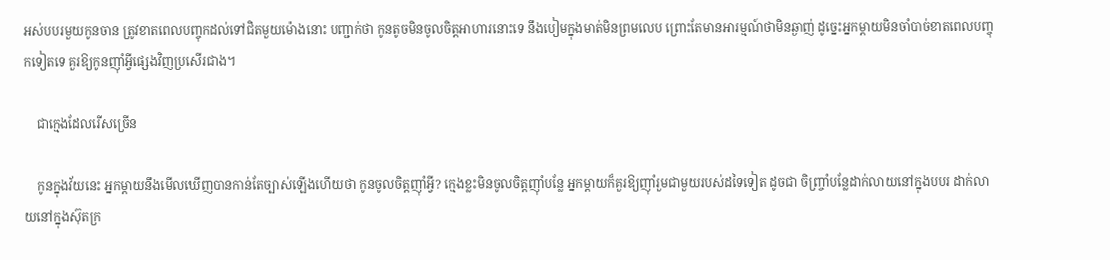អស់បបរមួយកូនចាន ត្រូវខាតពេលបញ្ចុកដល់ទៅជិតមួយម៉ោងនោះ បញ្ជាក់ថា កូនតូចមិនចូលចិត្តអាហារនោះទេ នឹងបៀមក្នុងមាត់មិនព្រមលេប ព្រោះតែមានអារម្មណ៍ថាមិនឆ្ងាញ់ ដូច្នេះអ្នកម្ដាយមិនចាំបាច់ខាតពេលបញ្ចុកទៀតទេ គួរឱ្យកូនញ៉ាំអ្វីផ្សេងវិញប្រសើរជាង។

    ជាក្មេងដែលរើសច្រើន

    កូនក្នុងវ័យនេះ អ្នកម្ដាយនឹងមើលឃើញបានកាន់តែច្បាស់ឡើងហើយថា កូនចូលចិត្តញ៉ាំអ្វី? ក្មេងខ្លះមិនចូលចិត្តញ៉ាំបន្លែ អ្នកម្ដាយក៏គួរឱ្យញ៉ាំរួមជាមួយរបស់ដទៃទៀត ដូចជា ចិញ្ច្រាំបន្លែដាក់លាយនៅក្នុងបបរ ដាក់លាយនៅក្នុងស៊ុតក្រ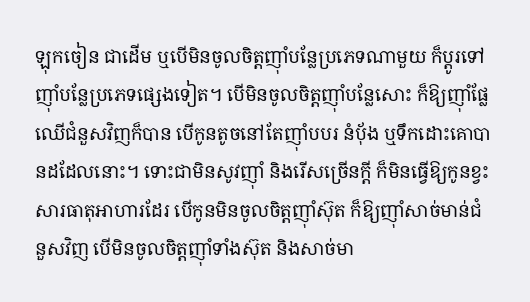ឡុកចៀន ជាដើម ឬបើមិនចូលចិត្តញ៉ាំបន្លែប្រភេទណាមួយ ក៏ប្ដូរទៅញ៉ាំបន្លែប្រភេទផ្សេងទៀត។ បើមិនចូលចិត្តញ៉ាំបន្លែសោះ ក៏ឱ្យញ៉ាំផ្លែឈើជំនួសវិញក៏បាន បើកូនតូចនៅតែញ៉ាំបបរ នំប៉័ង ឬទឹកដោះគោបានដដែលនោះ។ ទោះជាមិនសូវញ៉ាំ និងរើសច្រើនក្ដី ក៏មិនធ្វើឱ្យកូនខ្វះសារធាតុអាហារដែរ បើកូនមិនចូលចិត្តញ៉ាំស៊ុត ក៏ឱ្យញ៉ាំសាច់មាន់ជំនួសវិញ បើមិនចូលចិត្តញ៉ាំទាំងស៊ុត និងសាច់មា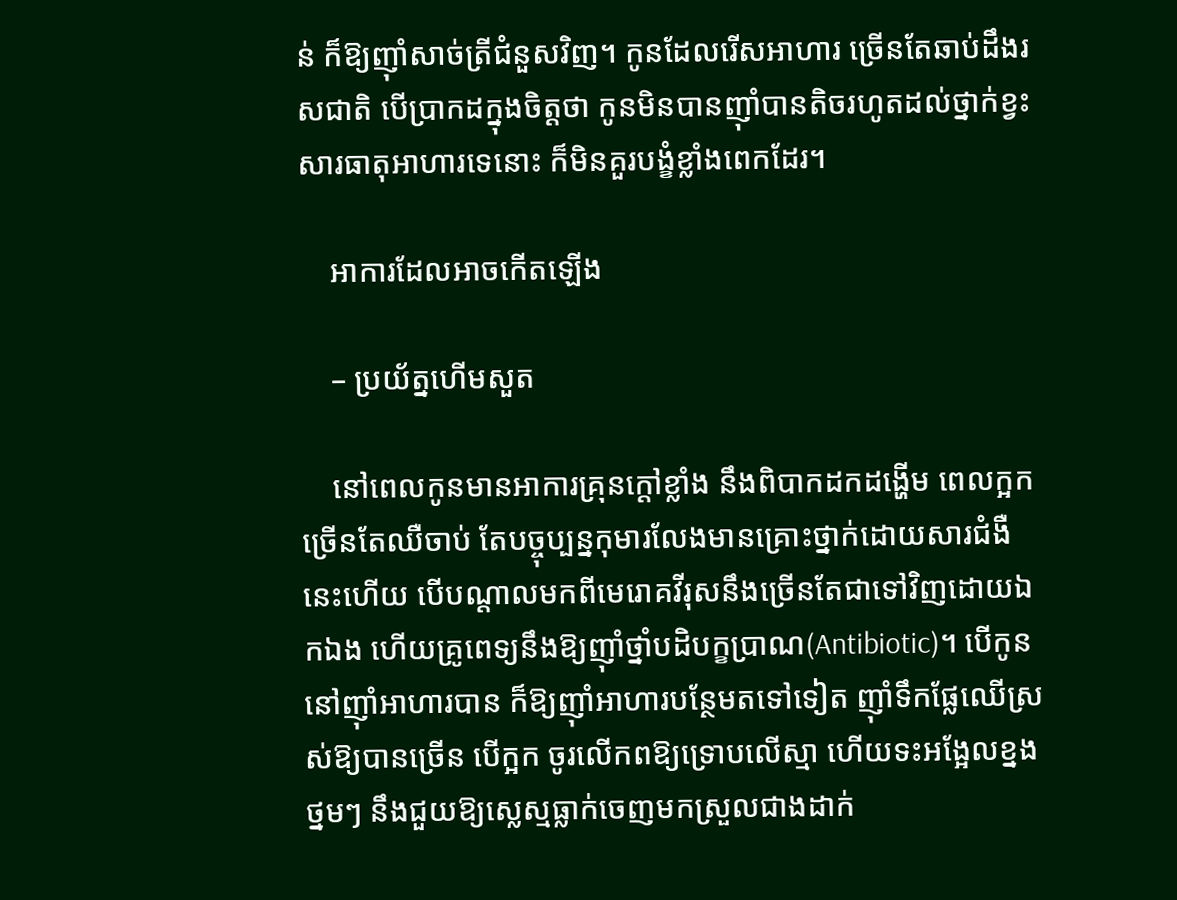ន់ ក៏ឱ្យញ៉ាំសាច់ត្រីជំនួសវិញ។ កូនដែលរើសអាហារ ច្រើនតែឆាប់ដឹងរសជាតិ បើប្រាកដក្នុងចិត្តថា កូនមិនបានញ៉ាំបានតិចរហូតដល់ថ្នាក់ខ្វះសារធាតុអាហារទេនោះ ក៏មិនគួរបង្ខំខ្លាំងពេកដែរ។

    អាការដែលអាចកើតឡើង

    – ប្រយ័ត្នហើមសួត

    នៅពេលកូនមានអាការគ្រុនក្ដៅខ្លាំង នឹងពិបាកដកដង្ហើម ពេលក្អកច្រើនតែឈឺចាប់ តែបច្ចុប្បន្នកុមារលែងមានគ្រោះថ្នាក់ដោយសារជំងឺនេះហើយ បើបណ្ដាលមកពីមេរោគវីរុសនឹងច្រើនតែជាទៅវិញដោយឯកឯង ហើយគ្រូពេទ្យនឹងឱ្យញ៉ាំថ្នាំបដិបក្ខប្រាណ(Antibiotic)។ បើកូននៅញ៉ាំអាហារបាន ក៏ឱ្យញ៉ាំអាហារបន្ថែមតទៅទៀត ញ៉ាំទឹកផ្លែឈើស្រស់ឱ្យបានច្រើន បើក្អក ចូរលើកពឱ្យទ្រោបលើស្មា ហើយទះអង្អែលខ្នងថ្នមៗ នឹងជួយឱ្យស្លេស្មធ្លាក់ចេញមកស្រួលជាងដាក់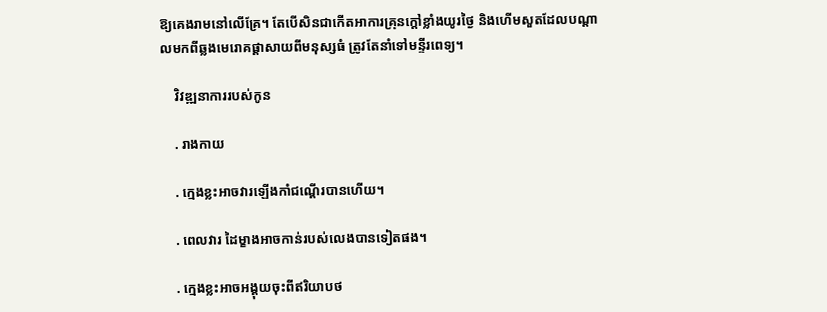ឱ្យគេងរាមនៅលើគ្រែ។ តែបើសិនជាកើតអាការគ្រុនក្ដៅខ្លាំងយូរថ្ងៃ និងហើមសួតដែលបណ្ដាលមកពីឆ្លងមេរោគផ្ដាសាយពីមនុស្សធំ ត្រូវតែនាំទៅមន្ទីរពេទ្យ។

    វិវឌ្ឍនាការរបស់កូន

    . រាងកាយ

    . ក្មេងខ្លះអាចវារឡើងកាំជណ្ដើរបានហើយ។

    . ពេលវារ ដៃម្ខាងអាចកាន់របស់លេងបានទៀតផង។

    . ក្មេងខ្លះអាចអង្គុយចុះពីឥរិយាបថ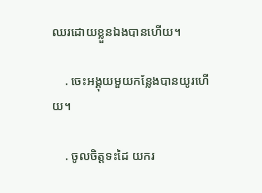ឈរដោយខ្លួនឯងបានហើយ។

    . ចេះអង្គុយមួយកន្លែងបានយូរហើយ។

    . ចូលចិត្តទះដៃ យករ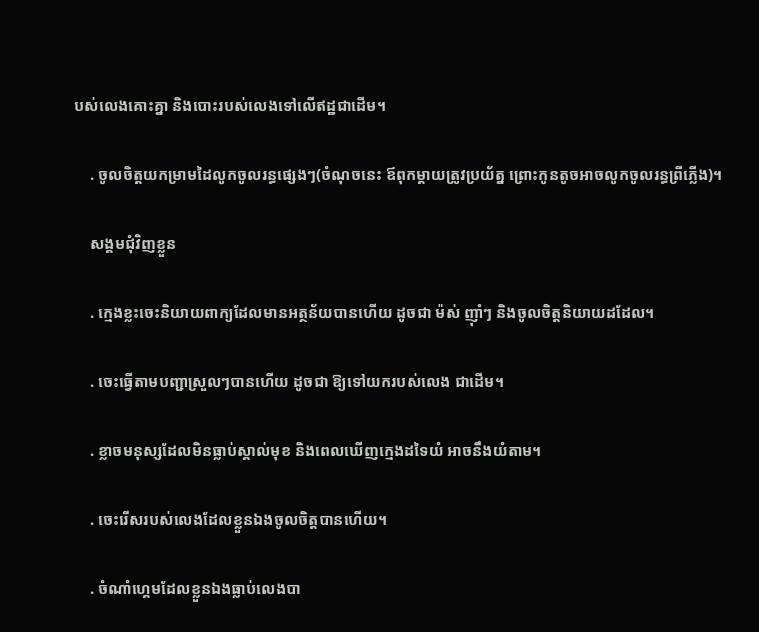បស់លេងគោះគ្នា និងបោះរបស់លេងទៅលើឥដ្ឋជាដើម។

    . ចូលចិត្តយកម្រាមដៃលូកចូលរន្ធផ្សេងៗ(ចំណុចនេះ ឪពុកម្ដាយត្រូវប្រយ័ត្ន ព្រោះកូនតូចអាចលូកចូលរន្ធព្រីភ្លើង)។

    សង្គមជុំវិញខ្លួន

    . ក្មេងខ្លះចេះនិយាយពាក្យដែលមានអត្ថន័យបានហើយ ដូចជា ម៉ស់ ញ៉ាំៗ និងចូលចិត្តនិយាយដដែល។

    . ចេះធ្វើតាមបញ្ជាស្រួលៗបានហើយ ដូចជា ឱ្យទៅយករបស់លេង ជាដើម។

    . ខ្លាចមនុស្សដែលមិនធ្លាប់ស្គាល់មុខ និងពេលឃើញក្មេងដទៃយំ អាចនឹងយំតាម។

    . ចេះរើសរបស់លេងដែលខ្លួនឯងចូលចិត្តបានហើយ។

    . ចំណាំហ្គេមដែលខ្លួនឯងធ្លាប់លេងបា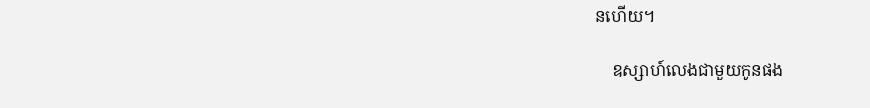នហើយ។

    ឧស្សាហ៍លេងជាមួយកូនផង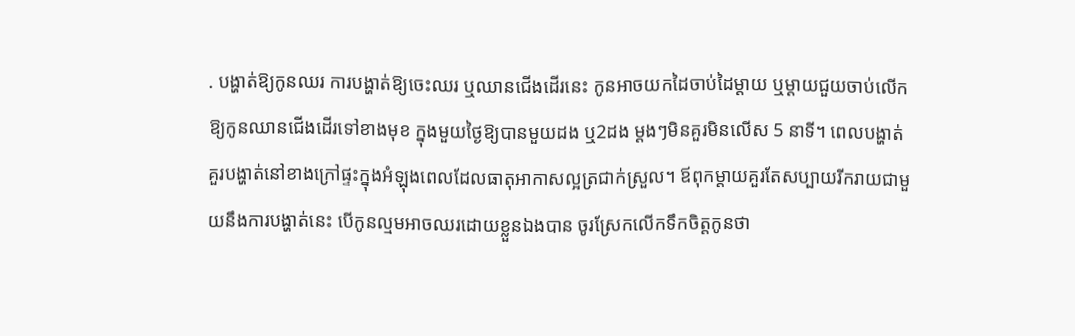. បង្ហាត់ឱ្យកូនឈរ ការបង្ហាត់ឱ្យចេះឈរ ឬឈានជើងដើរនេះ កូនអាចយកដៃចាប់ដៃម្ដាយ ឬម្ដាយជួយចាប់លើកឱ្យកូនឈានជើងដើរទៅខាងមុខ ក្នុងមួយថ្ងៃឱ្យបានមួយដង ឬ2ដង ម្ដងៗមិនគួរមិនលើស 5 នាទី។ ពេលបង្ហាត់គួរបង្ហាត់នៅខាងក្រៅផ្ទះក្នុងអំឡុងពេលដែលធាតុអាកាសល្អត្រជាក់ស្រួល។ ឪពុកម្ដាយគួរតែសប្បាយរីករាយជាមួយនឹងការបង្ហាត់នេះ បើកូនល្មមអាចឈរដោយខ្លួនឯងបាន ចូរស្រែកលើកទឹកចិត្តកូនថា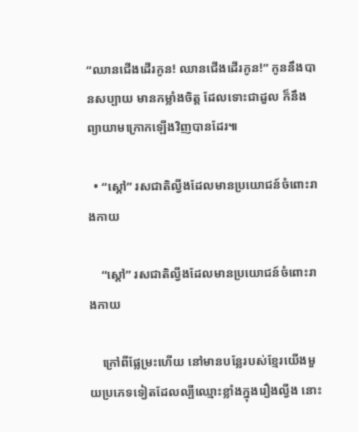“ឈានជើងដើរកូន! ឈានជើងដើរកូន!” កូននឹងបានសប្បាយ មានកម្លាំងចិត្ត ដែលទោះជាដួល ក៏នឹងព្យាយាមក្រោកឡើងវិញបានដែរ៕

  • “ស្ដៅ” រសជាតិល្វីងដែលមានប្រយោជន៍ចំពោះរាងកាយ

    “ស្ដៅ” រសជាតិល្វីងដែលមានប្រយោជន៍ចំពោះរាងកាយ

    ក្រៅពីផ្លែម្រះហើយ នៅមានបន្លែរបស់ខ្មែរយើងមួយប្រភេទទៀតដែលល្បីឈ្មោះខ្លាំងក្នុងរឿងល្វីង នោះ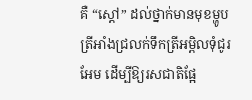គឺ “ស្ដៅ” ដល់ថ្នាក់មានមុខម្ហូប ត្រីអាំងជ្រលក់ទឹកត្រីអម្ពិលទុំជូរអែម ដើម្បីឱ្យរសជាតិផ្អែ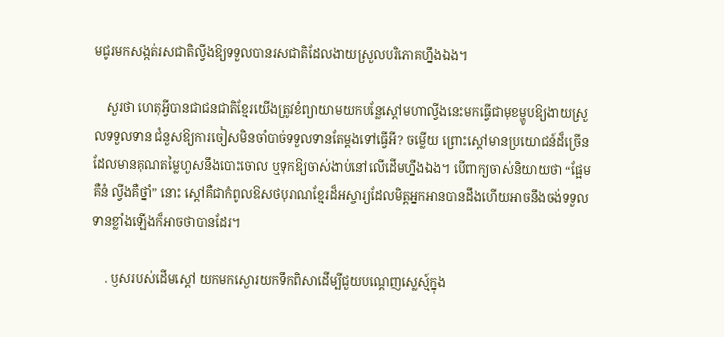មជូរមកសង្កត់រសជាតិល្វីងឱ្យទទួលបានរសជាតិដែលងាយស្រួលបរិភោគហ្នឹងឯង។

    សួរថា ហេតុអ្វីបានជាជនជាតិខ្មែរយើងត្រូវខំព្យាយាមយកបន្លែស្ដៅមហាល្វីងនេះមកធ្វើជាមុខម្ហូបឱ្យងាយស្រួលទទួលទាន ជំនួសឱ្យការចៀសមិនចាំបាច់ទទួលទានតែម្ដងទៅធ្វើអី? ចម្លើយ ព្រោះស្ដៅមានប្រយោជន៍ដ៏ច្រើនដែលមានគុណតម្លៃហួសនឹងបោះចោល ឬទុកឱ្យចាស់ងាប់នៅលើដើមហ្នឹងឯង។ បើពាក្យចាស់និយាយថា “ផ្អែមគឺនំ ល្វីងគឺថ្នាំ” នោះ ស្ដៅគឺជាកំពូលឱសថបុរាណខ្មែរដ៏អស្ចារ្យដែលមិត្តអ្នកអានបានដឹងហើយអាចនឹងចង់ទទួលទានខ្លាំងឡើងក៏អាចថាបានដែរ។

    . ឫសរបស់ដើមស្ដៅ យកមកស្ងោរយកទឹកពិសាដើម្បីជួយបណ្ដេញស្លេស្ម៍ក្នុង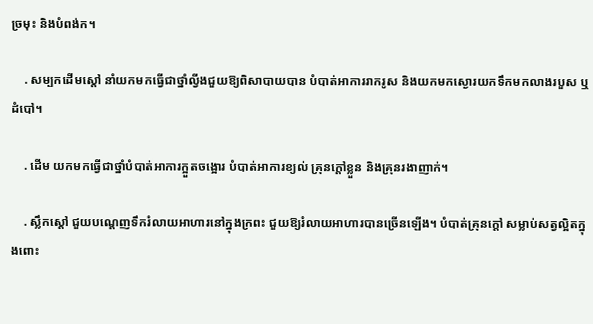ច្រមុះ និងបំពង់ក។

    . សម្បកដើមស្ដៅ នាំយកមកធ្វើជាថ្នាំល្វីងជួយឱ្យពិសាបាយបាន បំបាត់អាការរាករូស និងយកមកស្ងោរយកទឹកមកលាងរបួស ឬដំបៅ។

    . ដើម យកមកធ្វើជាថ្នាំបំបាត់អាការក្អួតចង្អោរ បំបាត់អាការខ្យល់ គ្រុនក្ដៅខ្លួន និងគ្រុនរងាញាក់។

    . ស្លឹកស្ដៅ ជួយបណ្ដេញទឹករំលាយអាហារនៅក្នុងក្រពះ ជួយឱ្យរំលាយអាហារបានច្រើនឡើង។ បំបាត់គ្រុនក្ដៅ សម្លាប់សត្វល្អិតក្នុងពោះ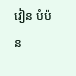វៀន បំប៉ន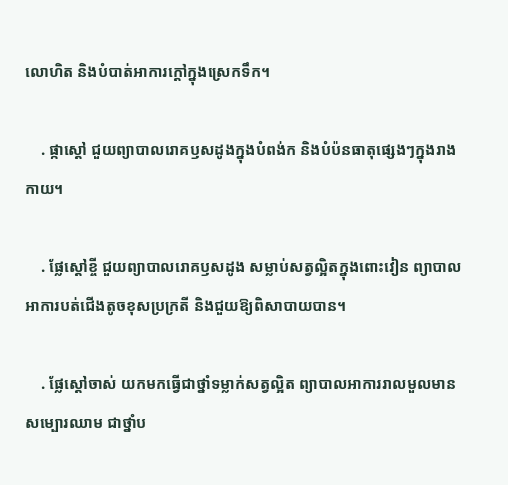លោហិត និងបំបាត់អាការក្ដៅក្នុងស្រេកទឹក។

    . ផ្កាស្ដៅ ជួយព្យាបាលរោគឫសដូងក្នុងបំពង់ក និងបំប៉នធាតុផ្សេងៗក្នុងរាងកាយ។

    . ផ្លែស្ដៅខ្ចី ជួយព្យាបាលរោគឫសដូង សម្លាប់សត្វល្អិតក្នុងពោះវៀន ព្យាបាលអាការបត់ជើងតូចខុសប្រក្រតី និងជួយឱ្យពិសាបាយបាន។

    . ផ្លែស្ដៅចាស់ យកមកធ្វើជាថ្នាំទម្លាក់សត្វល្អិត ព្យាបាលអាការរាលមួលមានសម្បោរឈាម ជាថ្នាំប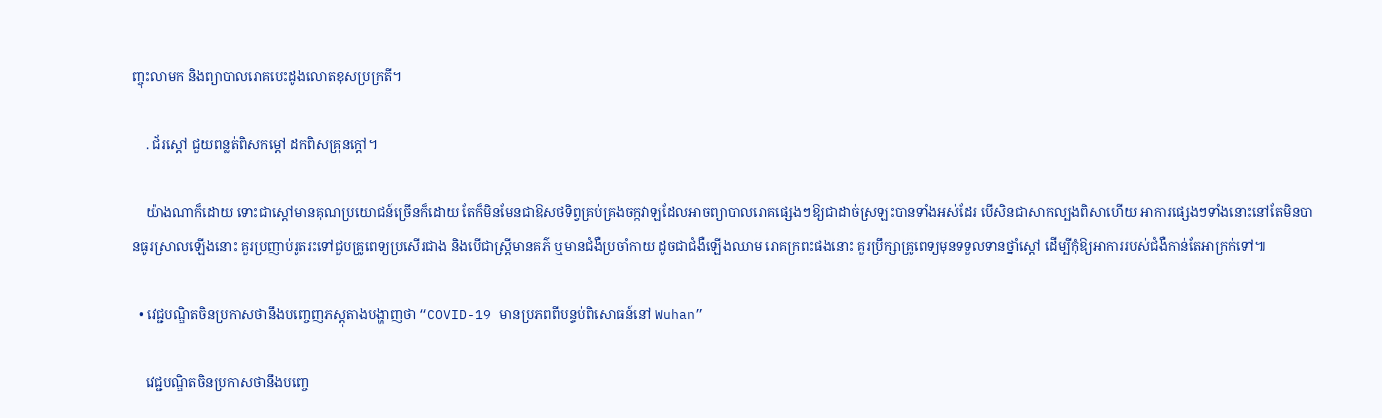ញ្ចុះលាមក និងព្យាបាលរោគបេះដូងលោតខុសប្រក្រតី។

    . ជ័រស្ដៅ ជួយពន្លត់ពិសកម្ដៅ ដកពិសគ្រុនក្ដៅ។

    យ៉ាងណាក៏ដោយ ទោះជាស្ដៅមានគុណប្រយោជន៍ច្រើនក៏ដោយ តែក៏មិនមែនជាឱសថទិព្វគ្រប់គ្រងចក្កវាឡដែលអាចព្យាបាលរោគផ្សេងៗឱ្យជាដាច់ស្រឡះបានទាំងអស់ដែរ បើសិនជាសាកល្បងពិសាហើយ អាការផ្សេងៗទាំងនោះនៅតែមិនបានធូរស្រាលឡើងនោះ គួរប្រញាប់រូតរះទៅជួបគ្រូពេទ្យប្រសើរជាង និងបើជាស្រ្តីមានគភ៌ ឬមានជំងឺប្រចាំកាយ ដូចជាជំងឺឡើងឈាម រោគក្រពះផងនោះ គួរប្រឹក្សាគ្រូពេទ្យមុនទទួលទានថ្នាំស្ដៅ ដើម្បីកុំឱ្យអាការរបស់ជំងឺកាន់តែអាក្រក់ទៅ៕

  • វេជ្ជបណ្ឌិតចិនប្រកាសថានឹងបញ្ចេញភស្ដុតាងបង្ហាញថា “COVID-19 មានប្រភពពីបន្ទប់ពិសោធន៍នៅ Wuhan”

    វេជ្ជបណ្ឌិតចិនប្រកាសថានឹងបញ្ចេ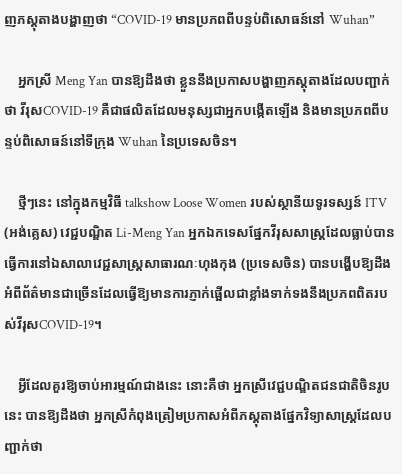ញភស្ដុតាងបង្ហាញថា “COVID-19 មានប្រភពពីបន្ទប់ពិសោធន៍នៅ Wuhan”

    អ្នកស្រី Meng Yan បានឱ្យដឹងថា ខ្លួននឹងប្រកាសបង្ហាញភស្ដុតាងដែលបញ្ជាក់ថា វីរុសCOVID-19 គឺជាផលិតដែលមនុស្សជាអ្នកបង្កើតឡើង និងមានប្រភពពីបន្ទប់ពិសោធន៍នៅទីក្រុង Wuhan នៃប្រទេសចិន។

    ថ្មីៗនេះ នៅក្នុងកម្មវិធី talkshow Loose Women របស់ស្ថានីយទូរទស្សន៍ ITV (អង់គ្លេស) វេជ្ជបណ្ឌិត Li-Meng Yan អ្នកឯកទេសផ្នែកវីរុសសាស្ត្រដែលធ្លាប់បានធ្វើការនៅឯសាលាវេជ្ជសាស្ត្រសាធារណៈហុងកុង (ប្រទេសចិន) បានបង្ហើបឱ្យដឹងអំពីព័ត៌មានជាច្រើនដែលធ្វើឱ្យមានការភ្ញាក់ផ្អើលជាខ្លាំងទាក់ទងនឹងប្រភពពិតរបស់វីរុសCOVID-19។

    អ្វីដែលគួរឱ្យចាប់អារម្មណ៍ជាងនេះ នោះគឺថា អ្នកស្រីវេជ្ជបណ្ឌិតជនជាតិចិនរូបនេះ បានឱ្យដឹងថា អ្នកស្រីកំពុងត្រៀមប្រកាសអំពីភស្ដុតាងផ្នែកវិទ្យាសាស្ត្រដែលបញ្ជាក់ថា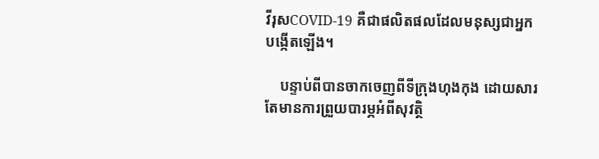វីរុសCOVID-19 គឺជាផលិតផលដែលមនុស្សជាអ្នកបង្កើតឡើង។

    បន្ទាប់ពីបានចាកចេញពីទីក្រុងហុងកុង ដោយសារតែមានការព្រួយបារម្ភអំពីសុវត្ថិ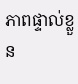ភាពផ្ទាល់ខ្លួន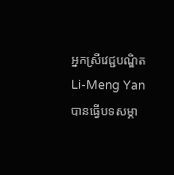អ្នកស្រីវេជ្ជបណ្ឌិត Li-Meng Yan បានធ្វើបទសម្ភា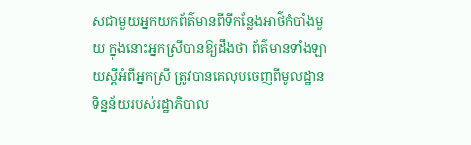សជាមួយអ្នកយកព័ត៌មានពីទីកន្លែងអាថ៌កំបាំងមួយ ក្នុងនោះអ្នកស្រីបានឱ្យដឹងថា ព័ត៌មានទាំងឡាយស្ដីអំពីអ្នកស្រី ត្រូវបានគេលុបចេញពីមូលដ្ឋានទិន្នន័យរបស់រដ្ឋាភិបាល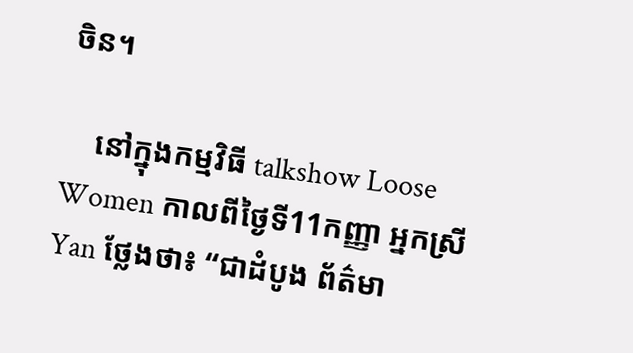ចិន។

    នៅក្នុងកម្មវិធី talkshow Loose Women កាលពីថ្ងៃទី11កញ្ញា អ្នកស្រី Yan ថ្លែងថា៖ “ជាដំបូង ព័ត៌មា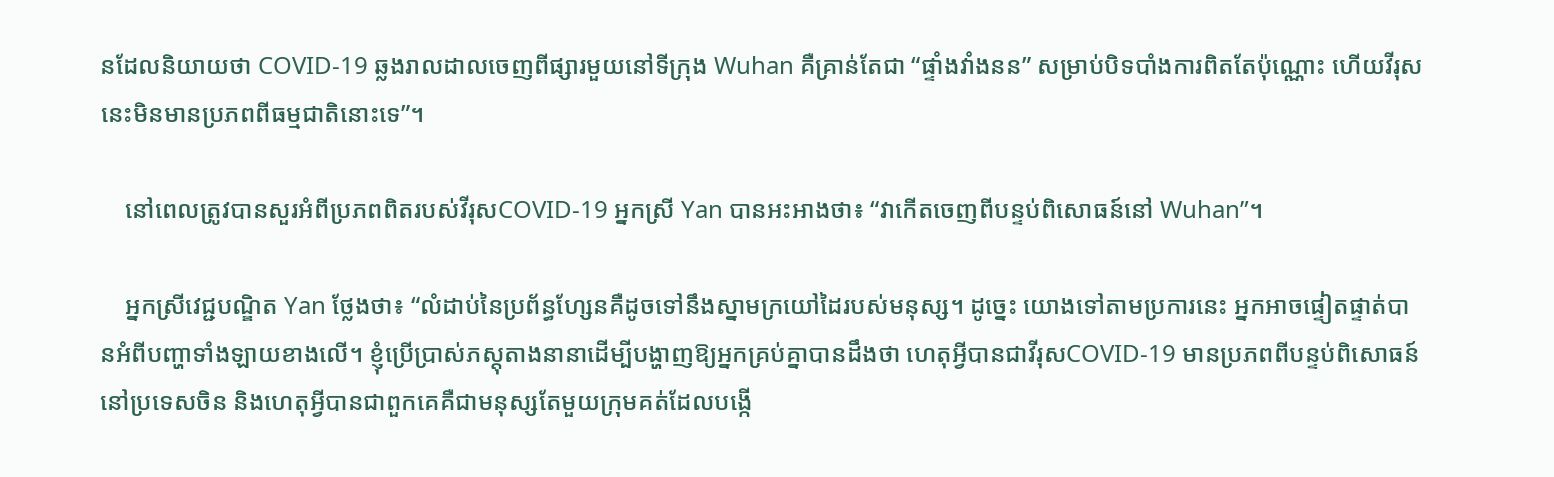នដែលនិយាយថា COVID-19 ឆ្លងរាលដាលចេញពីផ្សារមួយនៅទីក្រុង Wuhan គឺគ្រាន់តែជា “ផ្ទាំងវាំងនន” សម្រាប់បិទបាំងការពិតតែប៉ុណ្ណោះ ហើយវីរុសនេះមិនមានប្រភពពីធម្មជាតិនោះទេ”។

    នៅពេលត្រូវបានសួរអំពីប្រភពពិតរបស់វីរុសCOVID-19 អ្នកស្រី Yan បានអះអាងថា៖ “វាកើតចេញពីបន្ទប់ពិសោធន៍នៅ Wuhan”។

    អ្នកស្រីវេជ្ជបណ្ឌិត Yan ថ្លែងថា៖ “លំដាប់នៃប្រព័ន្ធហ្សែនគឺដូចទៅនឹងស្នាមក្រយៅដៃរបស់មនុស្ស។ ដូច្នេះ យោងទៅតាមប្រការនេះ អ្នកអាចផ្ទៀតផ្ទាត់បានអំពីបញ្ហាទាំងឡាយខាងលើ។ ខ្ញុំប្រើប្រាស់ភស្ដុតាងនានាដើម្បីបង្ហាញឱ្យអ្នកគ្រប់គ្នាបានដឹងថា ហេតុអ្វីបានជាវីរុសCOVID-19 មានប្រភពពីបន្ទប់ពិសោធន៍នៅប្រទេសចិន និងហេតុអ្វីបានជាពួកគេគឺជាមនុស្សតែមួយក្រុមគត់ដែលបង្កើ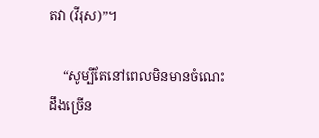តវា (វីរុស)”។

    “សូម្បីតែនៅពេលមិនមានចំណេះដឹងច្រើន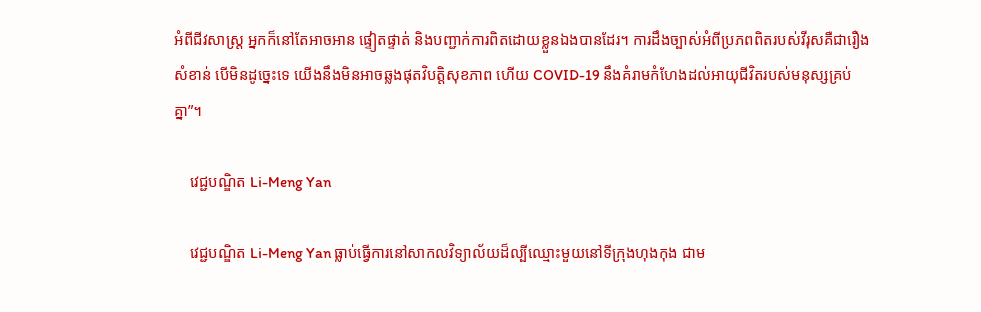អំពីជីវសាស្ត្រ អ្នកក៏នៅតែអាចអាន ផ្ទៀតផ្ទាត់ និងបញ្ជាក់ការពិតដោយខ្លួនឯងបានដែរ។ ការដឹងច្បាស់អំពីប្រភពពិតរបស់វីរុសគឺជារឿងសំខាន់ បើមិនដូច្នេះទេ យើងនឹងមិនអាចឆ្លងផុតវិបត្តិសុខភាព ហើយ COVID-19 នឹងគំរាមកំហែងដល់អាយុជីវិតរបស់មនុស្សគ្រប់គ្នា”។

    វេជ្ជបណ្ឌិត Li-Meng Yan

    វេជ្ជបណ្ឌិត Li-Meng Yan ធ្លាប់ធ្វើការនៅសាកលវិទ្យាល័យដ៏ល្បីឈ្មោះមួយនៅទីក្រុងហុងកុង ជាម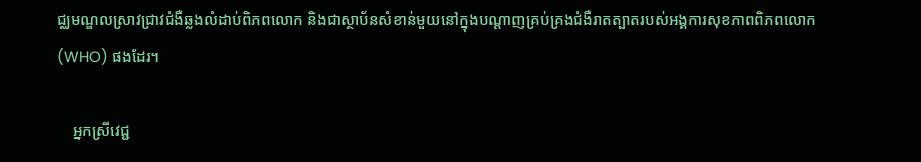ជ្ឈមណ្ឌលស្រាវជ្រាវជំងឺឆ្លងលំដាប់ពិភពលោក និងជាស្ថាប័នសំខាន់មួយនៅក្នុងបណ្ដាញគ្រប់គ្រងជំងឺរាតត្បាតរបស់អង្គការសុខភាពពិភពលោក (WHO) ផងដែរ។

    អ្នកស្រីវេជ្ជ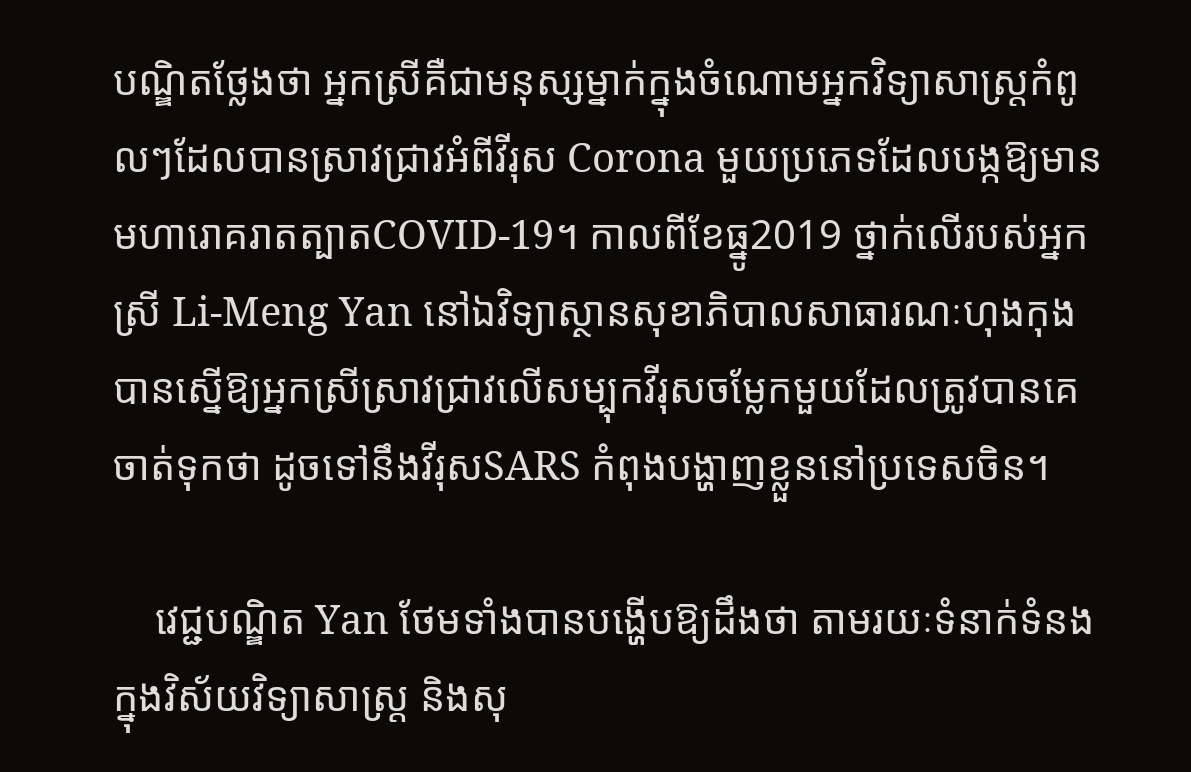បណ្ឌិតថ្លែងថា អ្នកស្រីគឺជាមនុស្សម្នាក់ក្នុងចំណោមអ្នកវិទ្យាសាស្ត្រកំពូលៗដែលបានស្រាវជ្រាវអំពីវីរុស Corona មួយប្រភេទដែលបង្កឱ្យមានមហារោគរាតត្បាតCOVID-19។ កាលពីខែធ្នូ2019 ថ្នាក់លើរបស់អ្នកស្រី Li-Meng Yan នៅឯវិទ្យាស្ថានសុខាភិបាលសាធារណៈហុងកុង បានស្នើឱ្យអ្នកស្រីស្រាវជ្រាវលើសម្បុកវីរុសចម្លែកមួយដែលត្រូវបានគេចាត់ទុកថា ដូចទៅនឹងវីរុសSARS កំពុងបង្ហាញខ្លួននៅប្រទេសចិន។

    វេជ្ជបណ្ឌិត Yan ថែមទាំងបានបង្ហើបឱ្យដឹងថា តាមរយៈទំនាក់ទំនងក្នុងវិស័យវិទ្យាសាស្ត្រ និងសុ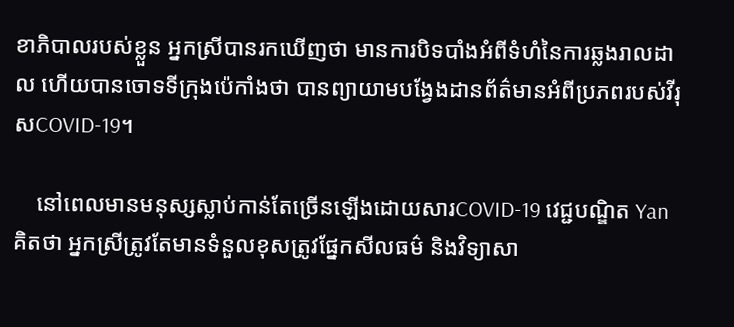ខាភិបាលរបស់ខ្លួន អ្នកស្រីបានរកឃើញថា មានការបិទបាំងអំពីទំហំនៃការឆ្លងរាលដាល ហើយបានចោទទីក្រុងប៉េកាំងថា បានព្យាយាមបង្វែងដានព័ត៌មានអំពីប្រភពរបស់វីរុសCOVID-19។

    នៅពេលមានមនុស្សស្លាប់កាន់តែច្រើនឡើងដោយសារCOVID-19 វេជ្ជបណ្ឌិត Yan គិតថា អ្នកស្រីត្រូវតែមានទំនួលខុសត្រូវផ្នែកសីលធម៌ និងវិទ្យាសា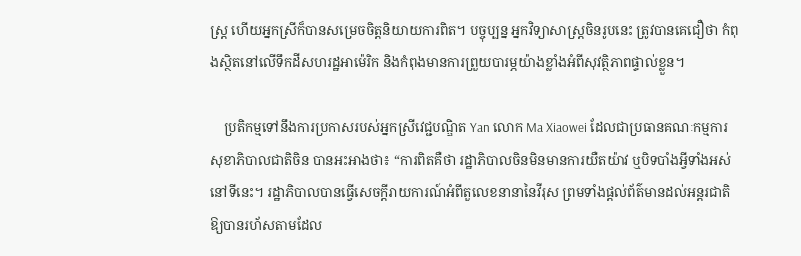ស្ត្រ ហើយអ្នកស្រីក៏បានសម្រេចចិត្តនិយាយការពិត។ បច្ចុប្បន្ន អ្នកវិទ្យាសាស្ត្រចិនរូបនេះ ត្រូវបានគេជឿថា កំពុងស្ថិតនៅលើទឹកដីសហរដ្ឋអាម៉េរិក និងកំពុងមានការព្រួយបារម្ភយ៉ាងខ្លាំងអំពីសុវត្ថិភាពផ្ទាល់ខ្លួន។

    ប្រតិកម្មទៅនឹងការប្រកាសរបស់អ្នកស្រីវេជ្ជបណ្ឌិត Yan លោក Ma Xiaowei ដែលជាប្រធានគណៈកម្មការសុខាភិបាលជាតិចិន បានអះអាងថា៖ “ការពិតគឺថា រដ្ឋាភិបាលចិនមិនមានការយឺតយ៉ាវ ឬបិទបាំងអ្វីទាំងអស់នៅទីនេះ។ រដ្ឋាភិបាលបានធ្វើសេចក្ដីរាយការណ៍អំពីតួលេខនានានៃវីរុស ព្រមទាំងផ្ដល់ព័ត៌មានដល់អន្តរជាតិឱ្យបានរហ័សតាមដែល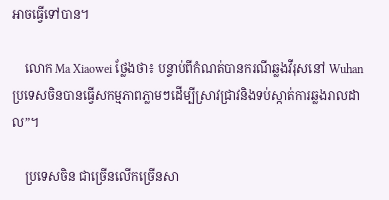អាចធ្វើទៅបាន។

    លោក Ma Xiaowei ថ្លែងថា៖ បន្ទាប់ពីកំណត់បានករណីឆ្លងវីរុសនៅ Wuhan ប្រទេសចិនបានធ្វើសកម្មភាពភ្លាមៗដើម្បីស្រាវជ្រាវនិងទប់ស្កាត់ការឆ្លងរាលដាល”។

    ប្រទេសចិន ជាច្រើនលើកច្រើនសា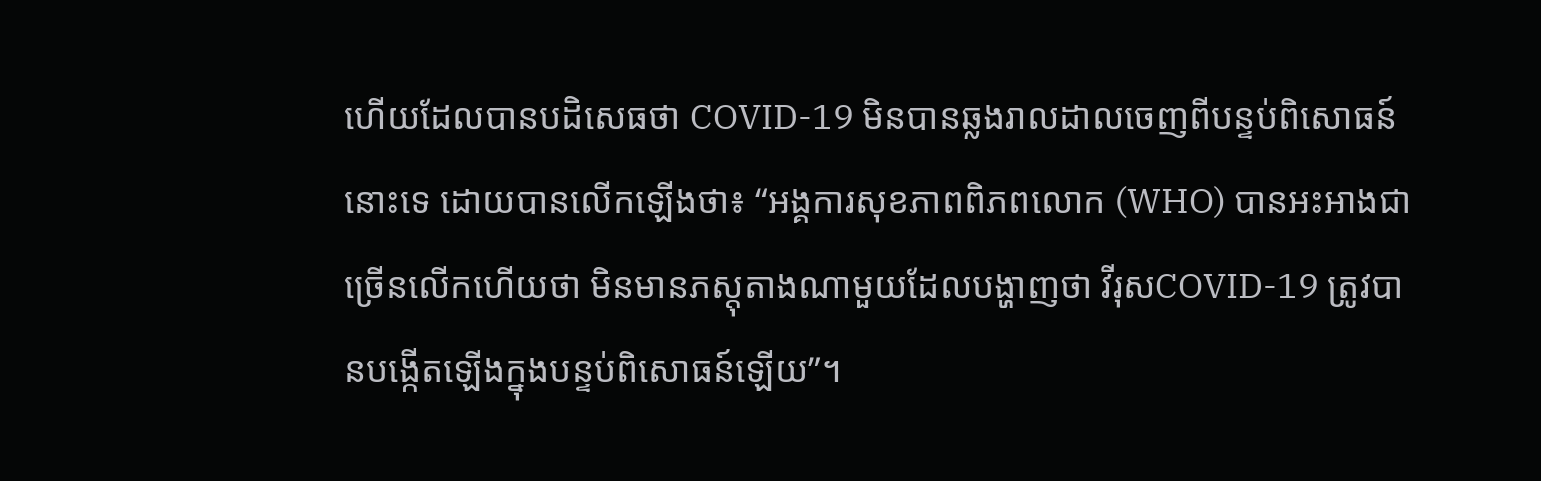ហើយដែលបានបដិសេធថា COVID-19 មិនបានឆ្លងរាលដាលចេញពីបន្ទប់ពិសោធន៍នោះទេ ដោយបានលើកឡើងថា៖ “អង្គការសុខភាពពិភពលោក (WHO) បានអះអាងជាច្រើនលើកហើយថា មិនមានភស្ដុតាងណាមួយដែលបង្ហាញថា វីរុសCOVID-19 ត្រូវបានបង្កើតឡើងក្នុងបន្ទប់ពិសោធន៍ឡើយ”។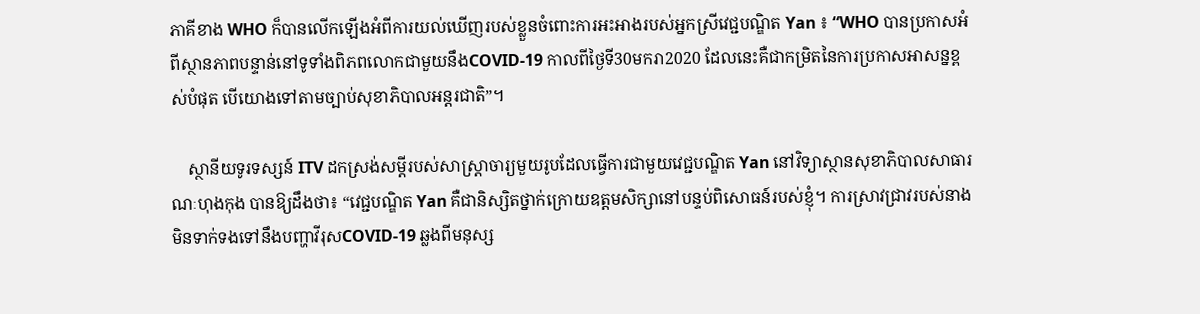ភាគីខាង WHO ក៏បានលើកឡើងអំពីការយល់ឃើញរបស់ខ្លួនចំពោះការអះអាងរបស់អ្នកស្រីវេជ្ជបណ្ឌិត Yan ៖ “WHO បានប្រកាសអំពីស្ថានភាពបន្ទាន់នៅទូទាំងពិភពលោកជាមួយនឹងCOVID-19 កាលពីថ្ងៃទី30មករា2020 ដែលនេះគឺជាកម្រិតនៃការប្រកាសអាសន្នខ្ពស់បំផុត បើយោងទៅតាមច្បាប់សុខាភិបាលអន្តរជាតិ”។

    ស្ថានីយទូរទស្សន៍ ITV ដកស្រង់សម្ដីរបស់សាស្ត្រាចារ្យមួយរូបដែលធ្វើការជាមួយវេជ្ជបណ្ឌិត Yan នៅវិទ្យាស្ថានសុខាភិបាលសាធារណៈហុងកុង បានឱ្យដឹងថា៖ “វេជ្ជបណ្ឌិត Yan គឺជានិស្សិតថ្នាក់ក្រោយឧត្តមសិក្សានៅបន្ទប់ពិសោធន៍របស់ខ្ញុំ។ ការស្រាវជ្រាវរបស់នាង មិនទាក់ទងទៅនឹងបញ្ហាវីរុសCOVID-19 ឆ្លងពីមនុស្ស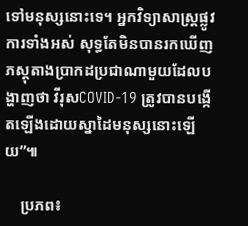ទៅមនុស្សនោះទេ។ អ្នកវិទ្យាសាស្ត្រផ្លូវការទាំងអស់ សុទ្ធតែមិនបានរកឃើញភស្ដុតាងប្រាកដប្រជាណាមួយដែលបង្ហាញថា វីរុសCOVID-19 ត្រូវបានបង្កើតឡើងដោយស្នាដៃមនុស្សនោះឡើយ”៕

    ប្រភព៖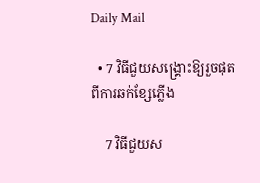Daily Mail

  • 7 វិធីជួយសង្រ្គោះឱ្យរួចផុតពីការឆក់ខ្សែភ្លើង

    7 វិធីជួយស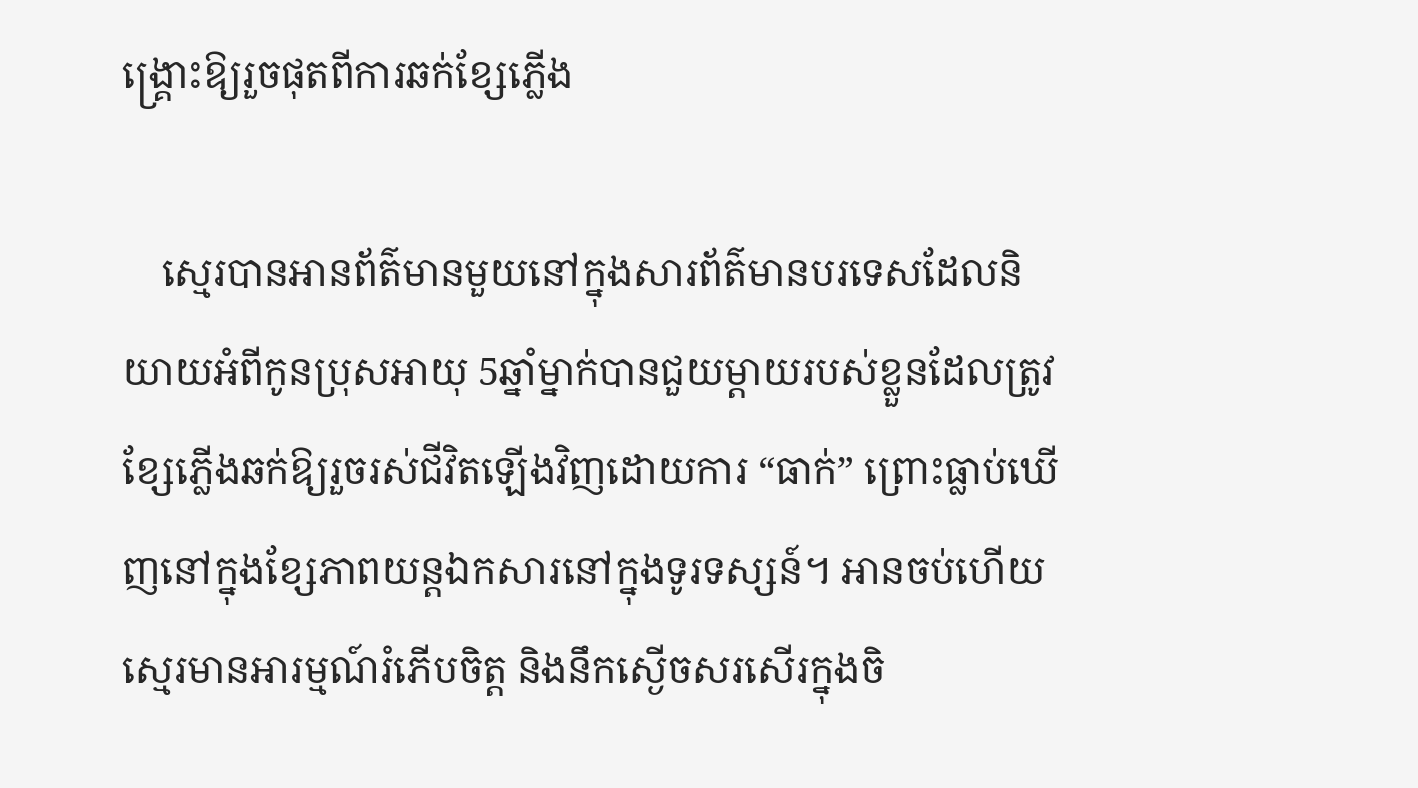ង្រ្គោះឱ្យរួចផុតពីការឆក់ខ្សែភ្លើង

    ស្មេរបានអានព័ត៌មានមួយនៅក្នុងសារព័ត៌មានបរទេសដែលនិយាយអំពីកូនប្រុសអាយុ 5ឆ្នាំម្នាក់បានជួយម្ដាយរបស់ខ្លួនដែលត្រូវខ្សែភ្លើងឆក់ឱ្យរួចរស់ជីវិតឡើងវិញដោយការ “ធាក់” ព្រោះធ្លាប់ឃើញនៅក្នុងខ្សែភាពយន្តឯកសារនៅក្នុងទូរទស្សន៍។ អានចប់ហើយ ស្មេរមានអារម្មណ៍រំភើបចិត្ត និងនឹកស្ងើចសរសើរក្នុងចិ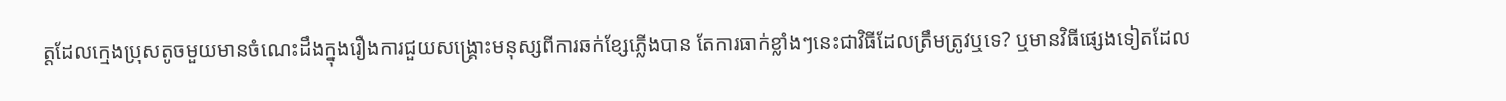ត្តដែលក្មេងប្រុសតូចមួយមានចំណេះដឹងក្នុងរឿងការជួយសង្រ្គោះមនុស្សពីការឆក់ខ្សែភ្លើងបាន តែការធាក់ខ្លាំងៗនេះជាវិធីដែលត្រឹមត្រូវឬទេ? ឬមានវិធីផ្សេងទៀតដែល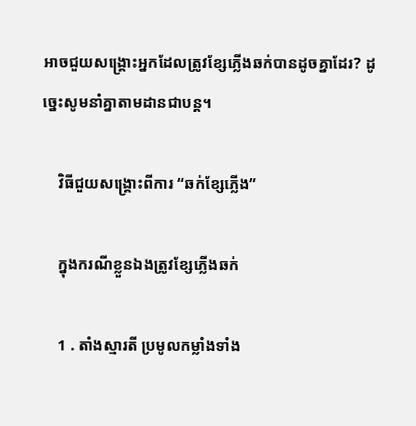អាចជួយសង្រ្គោះអ្នកដែលត្រូវខ្សែភ្លើងឆក់បានដូចគ្នាដែរ? ដូច្នេះសូមនាំគ្នាតាមដានជាបន្ត។

    វិធីជួយសង្រ្គោះពីការ “ឆក់ខ្សែភ្លើង”

    ក្នុងករណីខ្លួនឯងត្រូវខ្សែភ្លើងឆក់

    1 . តាំងស្មារតី ប្រមូលកម្លាំងទាំង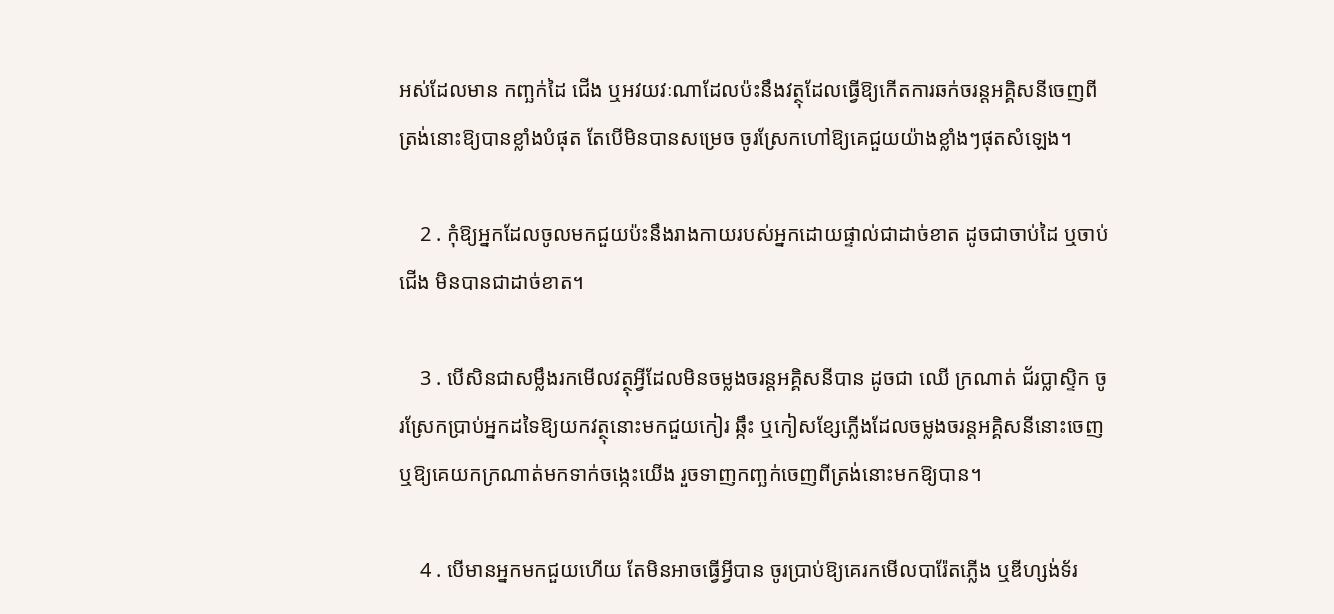អស់ដែលមាន កញ្ឆក់ដៃ ជើង ឬអវយវៈណាដែលប៉ះនឹងវត្ថុដែលធ្វើឱ្យកើតការឆក់ចរន្តអគ្គិសនីចេញពីត្រង់នោះឱ្យបានខ្លាំងបំផុត តែបើមិនបានសម្រេច ចូរស្រែកហៅឱ្យគេជួយយ៉ាងខ្លាំងៗផុតសំឡេង។

    2 . កុំឱ្យអ្នកដែលចូលមកជួយប៉ះនឹងរាងកាយរបស់អ្នកដោយផ្ទាល់ជាដាច់ខាត ដូចជាចាប់ដៃ ឬចាប់ជើង មិនបានជាដាច់ខាត។

    3 . បើសិនជាសម្លឹងរកមើលវត្ថុអ្វីដែលមិនចម្លងចរន្តអគ្គិសនីបាន ដូចជា ឈើ ក្រណាត់ ជ័រប្លាស្ទិក ចូរស្រែកប្រាប់អ្នកដទៃឱ្យយកវត្ថុនោះមកជួយកៀរ ឆ្កឹះ ឬកៀសខ្សែភ្លើងដែលចម្លងចរន្តអគ្គិសនីនោះចេញ ឬឱ្យគេយកក្រណាត់មកទាក់ចង្កេះយើង រួចទាញកញ្ឆក់ចេញពីត្រង់នោះមកឱ្យបាន។

    4 . បើមានអ្នកមកជួយហើយ តែមិនអាចធ្វើអ្វីបាន ចូរប្រាប់ឱ្យគេរកមើលបារ៉ែតភ្លើង ឬឌីហ្សង់ទ័រ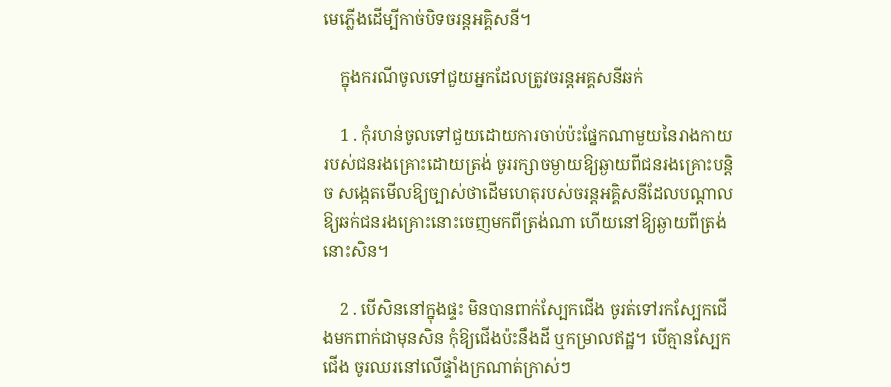មេភ្លើងដើម្បីកាច់បិទចរន្តអគ្គិសនី។

    ក្នុងករណីចូលទៅជួយអ្នកដែលត្រូវចរន្តអគ្គសនីឆក់

    1 . កុំរហន់ចូលទៅជួយដោយការចាប់ប៉ះផ្នែកណាមួយនៃរាងកាយរបស់ជនរងគ្រោះដោយត្រង់ ចូររក្សាចម្ងាយឱ្យឆ្ងាយពីជនរងគ្រោះបន្តិច សង្កេតមើលឱ្យច្បាស់ថាដើមហេតុរបស់ចរន្តអគ្គិសនីដែលបណ្ដាលឱ្យឆក់ជនរងគ្រោះនោះចេញមកពីត្រង់ណា ហើយនៅឱ្យឆ្ងាយពីត្រង់នោះសិន។

    2 . បើសិននៅក្នុងផ្ទះ មិនបានពាក់ស្បែកជើង ចូរត់ទៅរកស្បែកជើងមកពាក់ជាមុនសិន កុំឱ្យជើងប៉ះនឹងដី ឬកម្រាលឥដ្ឋ។ បើគ្មានស្បែកជើង ចូរឈរនៅលើផ្ទាំងក្រណាត់ក្រាស់ៗ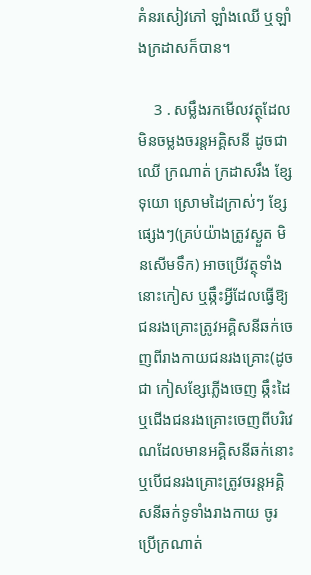គំនរសៀវភៅ ឡាំងឈើ ឬឡាំងក្រដាសក៏បាន។

    3 . សម្លឹងរកមើលវត្ថុដែលមិនចម្លងចរន្តអគ្គិសនី ដូចជា ឈើ ក្រណាត់ ក្រដាសរឹង ខ្សែទុយោ ស្រោមដៃក្រាស់ៗ ខ្សែផ្សេងៗ(គ្រប់យ៉ាងត្រូវស្ងួត មិនសើមទឹក) អាចប្រើវត្ថុទាំងនោះកៀស ឬឆ្កឹះអ្វីដែលធ្វើឱ្យជនរងគ្រោះត្រូវអគ្គិសនីឆក់ចេញពីរាងកាយជនរងគ្រោះ(ដូចជា កៀសខ្សែភ្លើងចេញ ឆ្កឹះដៃ ឬជើងជនរងគ្រោះចេញពីបរិវេណដែលមានអគ្គិសនីឆក់នោះ ឬបើជនរងគ្រោះត្រូវចរន្តអគ្គិសនីឆក់ទូទាំងរាងកាយ ចូរប្រើក្រណាត់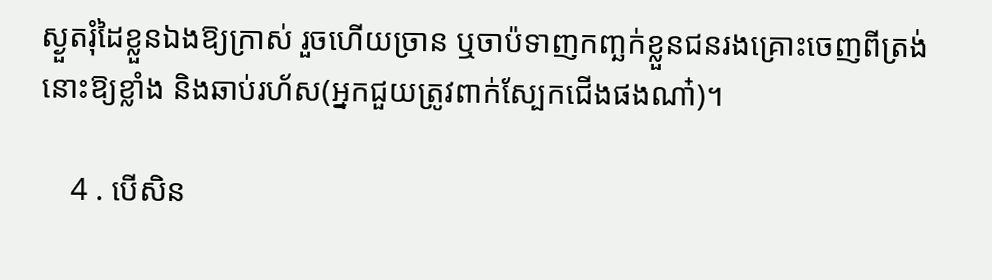ស្ងួតរុំដៃខ្លួនឯងឱ្យក្រាស់ រួចហើយច្រាន ឬចាប៉ទាញកញ្ឆក់ខ្លួនជនរងគ្រោះចេញពីត្រង់នោះឱ្យខ្លាំង និងឆាប់រហ័ស(អ្នកជួយត្រូវពាក់ស្បែកជើងផងណា៎)។

    4 . បើសិន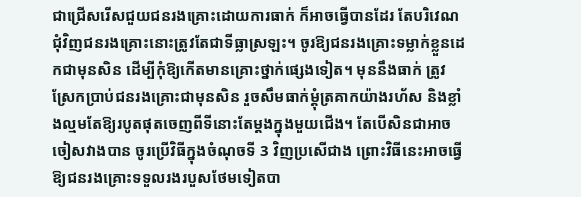ជាជ្រើសរើសជួយជនរងគ្រោះដោយការធាក់ ក៏អាចធ្វើបានដែរ តែបរិវេណជុំវិញជនរងគ្រោះនោះត្រូវតែជាទីធ្លាស្រឡះ។ ចូរឱ្យជនរងគ្រោះទម្លាក់ខ្លួនដេកជាមុនសិន ដើម្បីកុំឱ្យកើតមានគ្រោះថ្នាក់ផ្សេងទៀត។ មុននឹងធាក់ ត្រូវស្រែកប្រាប់ជនរងគ្រោះជាមុនសិន រួចសឹមធាក់ម្ដុំត្រគាកយ៉ាងរហ័ស និងខ្លាំងល្មមតែឱ្យរបូតផុតចេញពីទីនោះតែម្ដងក្នុងមួយជើង។ តែបើសិនជាអាចចៀសវាងបាន ចូរប្រើវិធីក្នុងចំណុចទី 3 វិញប្រសើជាង ព្រោះវិធីនេះអាចធ្វើឱ្យជនរងគ្រោះទទួលរងរបួសថែមទៀតបា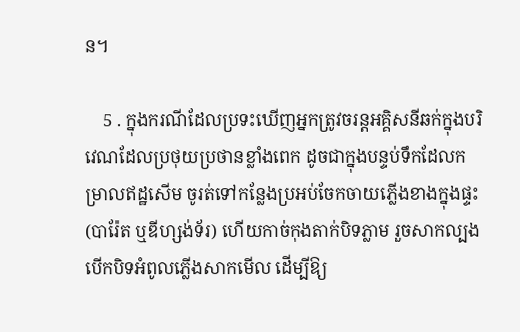ន។

    5 . ក្នុងករណីដែលប្រទះឃើញអ្នកត្រូវចរន្តអគ្គិសនីឆក់ក្នុងបរិវេណដែលប្រថុយប្រថានខ្លាំងពេក ដូចជាក្នុងបន្ទប់ទឹកដែលកម្រាលឥដ្ឋសើម ចូរត់ទៅកន្លែងប្រអប់ចែកចាយភ្លើងខាងក្នុងផ្ទះ(បារ៉ែត ឬឌីហ្សង់ទ័រ) ហើយកាច់កុងតាក់បិទភ្លាម រួចសាកល្បងបើកបិទអំពូលភ្លើងសាកមើល ដើម្បីឱ្យ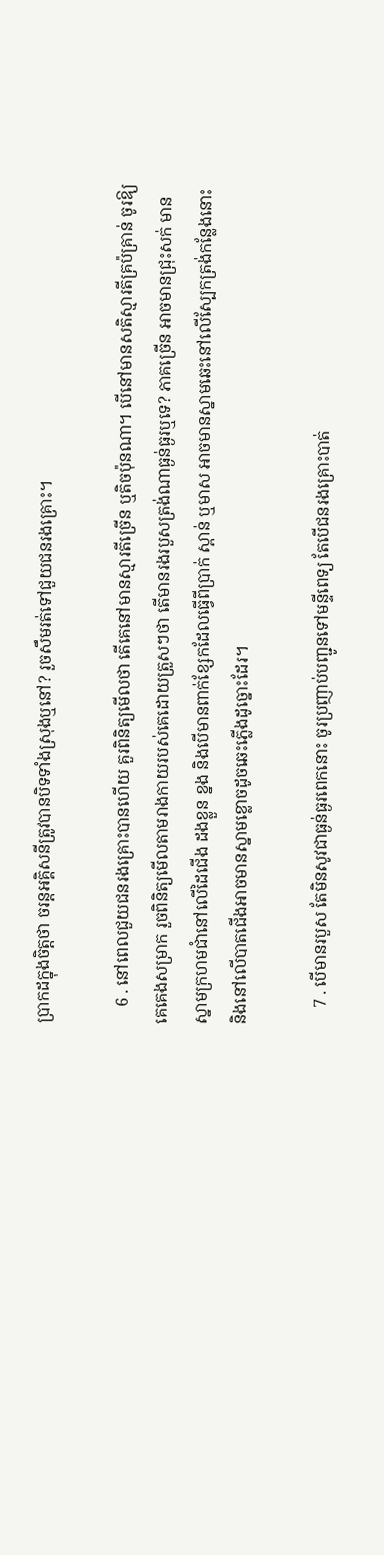ប្រាកដក្នុងចិត្តថា ចរន្តអគ្គិសនីត្រូវបានបិទទាំងស្រុងឬនៅ? រួចសឹមរត់ទៅជួយជនរងគ្រោះ។

    6 . នៅពេលជួយជនរងគ្រោះបានហើយ គួរពិនិត្យមើលថា តើគេនៅមានស្មារតីច្រើន ឬតិចប៉ុនណា។ បើនៅមានសតិស្មារតីគ្រប៉គ្រាន់ ចូរឱ្យគេគេងសម្រាក រួចពិនិត្យមើលតាមរាងកាយរបស់គេដោយត្រួសៗថា តើមានរងរបួសត្រង់ណាធ្ងន់ធ្ងរឬទេ? ភាគច្រើន អាចមានជ្រុះសក់ មានស្នាមក្រហមជាំនៅលើដៃជើង ដងខ្លួន ខ្នង និងបើមានពាក់ខ្សែកដែលធ្វើពីប្រាក់ ស្ពាន់ ឬមាស អាចមានស្នាមឆេះនៅលើស្បែកត្រង់កន្លែងនោះ និងនៅលើបាតជើងអាចមានស្នាមខ្លោចដូចឆេះភ្លើងដូច្នោះដែរ។

    7 . បើមានរបួស តែមិនសូវជាធ្ងន់ធ្ងរពេកនោះ ចូរប្រញាប់បញ្ជូនទៅមន្ទីពេទ្យ តែបើជនរងគ្រោះបាត់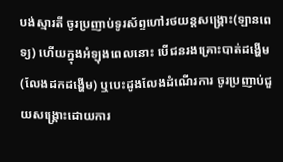បង់ស្មារតី ចូរប្រញាប់ទូរស័ព្ទហៅរថយន្តសង្រ្គោះ(ឡានពេទ្យ) ហើយក្នុងអំឡុងពេលនោះ បើជនរងគ្រោះបាត់ដង្ហើម(លែងដកដង្ហើម) ឬបេះដូងលែងដំណើរការ ចូរប្រញាប់ជួយសង្រ្គោះដោយការ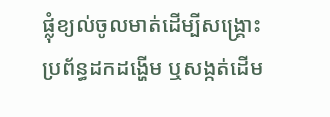ផ្លុំខ្យល់ចូលមាត់ដើម្បីសង្រ្គោះប្រព័ន្ធដកដង្ហើម ឬសង្កត់ដើម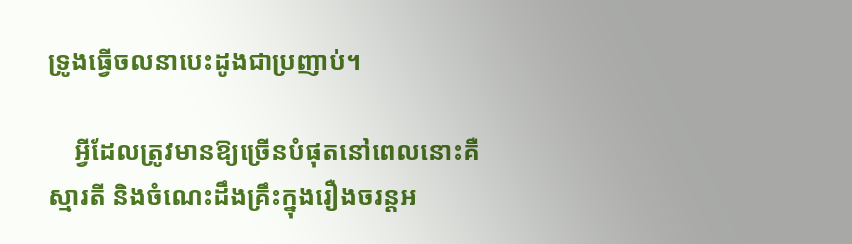ទ្រូងធ្វើចលនាបេះដូងជាប្រញាប់។

    អ្វីដែលត្រូវមានឱ្យច្រើនបំផុតនៅពេលនោះគឺ ស្មារតី និងចំណេះដឹងគ្រឹះក្នុងរឿងចរន្តអ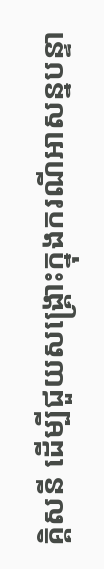គ្គិសនី ដើម្បីជួយសង្រ្គោះក្នុងករណីអាសន្នបន្ទា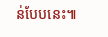ន់បែបនេះ៕